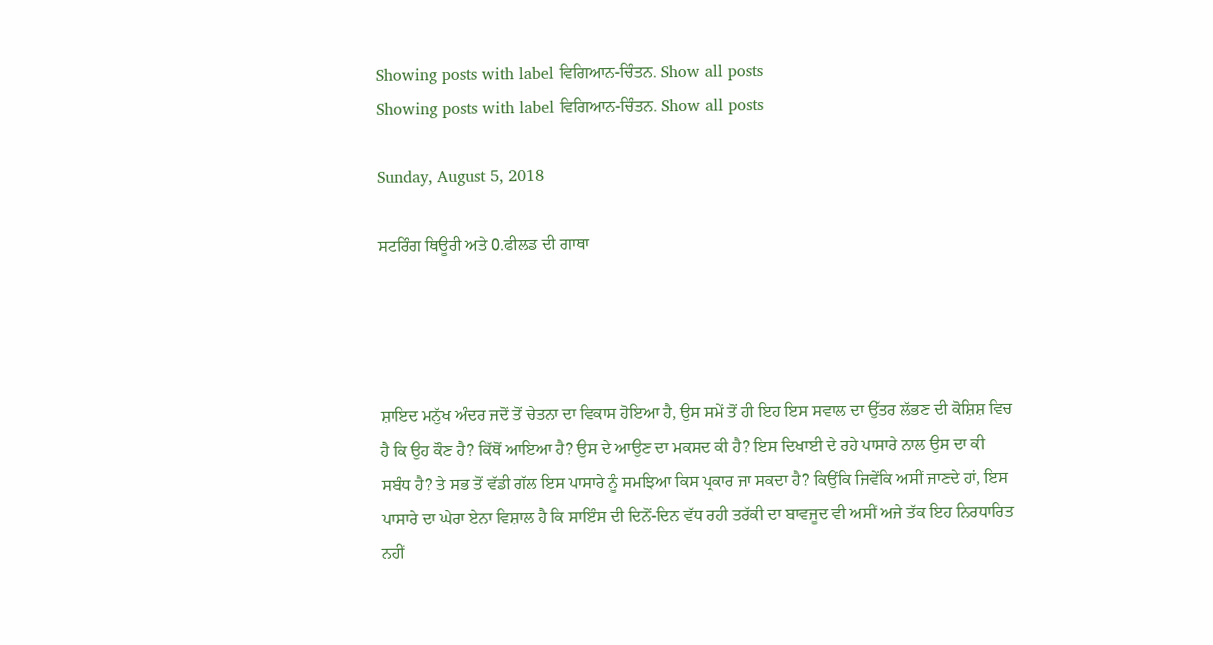Showing posts with label ਵਿਗਿਆਨ-ਚਿੰਤਨ. Show all posts
Showing posts with label ਵਿਗਿਆਨ-ਚਿੰਤਨ. Show all posts

Sunday, August 5, 2018

ਸਟਰਿੰਗ ਥਿਊਰੀ ਅਤੇ 0.ਫੀਲਡ ਦੀ ਗਾਥਾ




ਸ਼ਾਇਦ ਮਨੁੱਖ ਅੰਦਰ ਜਦੋਂ ਤੋਂ ਚੇਤਨਾ ਦਾ ਵਿਕਾਸ ਹੋਇਆ ਹੈ, ਉਸ ਸਮੇਂ ਤੋਂ ਹੀ ਇਹ ਇਸ ਸਵਾਲ ਦਾ ਉੱਤਰ ਲੱਭਣ ਦੀ ਕੋਸ਼ਿਸ਼ ਵਿਚ ਹੈ ਕਿ ਉਹ ਕੌਣ ਹੈ? ਕਿੱਥੋਂ ਆਇਆ ਹੈ? ਉਸ ਦੇ ਆਉਣ ਦਾ ਮਕਸਦ ਕੀ ਹੈ? ਇਸ ਦਿਖਾਈ ਦੇ ਰਹੇ ਪਾਸਾਰੇ ਨਾਲ ਉਸ ਦਾ ਕੀ ਸਬੰਧ ਹੈ? ਤੇ ਸਭ ਤੋਂ ਵੱਡੀ ਗੱਲ ਇਸ ਪਾਸਾਰੇ ਨੂੰ ਸਮਝਿਆ ਕਿਸ ਪ੍ਰਕਾਰ ਜਾ ਸਕਦਾ ਹੈ? ਕਿਉਂਕਿ ਜਿਵੇਂਕਿ ਅਸੀਂ ਜਾਣਦੇ ਹਾਂ, ਇਸ ਪਾਸਾਰੇ ਦਾ ਘੇਰਾ ਏਨਾ ਵਿਸ਼ਾਲ ਹੈ ਕਿ ਸਾਇੰਸ ਦੀ ਦਿਨੋਂ-ਦਿਨ ਵੱਧ ਰਹੀ ਤਰੱਕੀ ਦਾ ਬਾਵਜੂਦ ਵੀ ਅਸੀਂ ਅਜੇ ਤੱਕ ਇਹ ਨਿਰਧਾਰਿਤ ਨਹੀਂ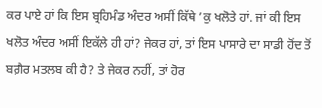ਕਰ ਪਾਏ ਹਾਂ ਕਿ ਇਸ ਬ੍ਰਹਿਮੰਡ ਅੰਦਰ ਅਸੀਂ ਕਿੱਥੇ ’ਕੁ ਖਲੋਤੇ ਹਾਂ. ਜਾਂ ਕੀ ਇਸ ਖਲੋਤ ਅੰਦਰ ਅਸੀਂ ਇਕੱਲੇ ਹੀ ਹਾਂ? ਜੇਕਰ ਹਾਂ, ਤਾਂ ਇਸ ਪਾਸਾਰੇ ਦਾ ਸਾਡੀ ਹੋਂਦ ਤੋਂ ਬਗ਼ੈਰ ਮਤਲਬ ਕੀ ਹੈ? ਤੇ ਜੇਕਰ ਨਹੀਂ, ਤਾਂ ਹੋਰ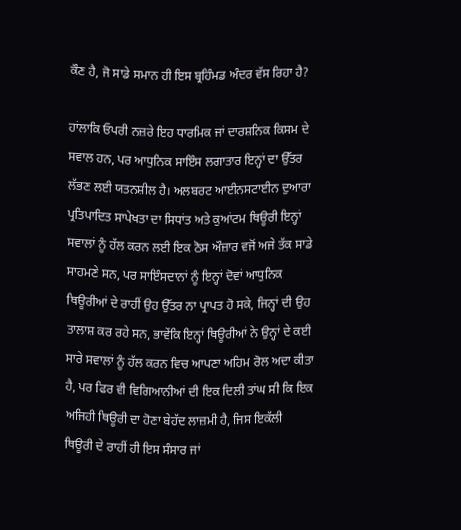ਕੌਣ ਹੈ, ਜੋ ਸਾਡੇ ਸਮਾਨ ਹੀ ਇਸ ਬ੍ਰਹਿੰਮਡ ਅੰਦਰ ਵੱਸ ਰਿਹਾ ਹੈ?

ਹਾਂਲਾਕਿ ਓਪਰੀ ਨਜ਼ਰੇ ਇਹ ਧਾਰਮਿਕ ਜਾਂ ਦਾਰਸ਼ਨਿਕ ਕਿਸਮ ਦੇ ਸਵਾਲ ਹਨ, ਪਰ ਆਧੁਨਿਕ ਸਾਇੰਸ ਲਗਾਤਾਰ ਇਨ੍ਹਾਂ ਦਾ ਉੱਤਰ ਲੱਭਣ ਲਈ ਯਤਨਸ਼ੀਲ ਹੈ। ਅਲਬਰਟ ਆਈਨਸਟਾਈਨ ਦੁਆਰਾ ਪ੍ਰਤਿਪਾਦਿਤ ਸਾਪੇਖਤਾ ਦਾ ਸਿਧਾਂਤ ਅਤੇ ਕੁਆਂਟਮ ਥਿਊਰੀ ਇਨ੍ਹਾਂ ਸਵਾਲਾਂ ਨੂੰ ਹੱਲ ਕਰਨ ਲਈ ਇਕ ਠੋਸ ਔਜ਼ਾਰ ਵਜੋਂ ਅਜੇ ਤੱਕ ਸਾਡੇ ਸਾਹਮਣੇ ਸਨ, ਪਰ ਸਾਇੰਸਦਾਨਾਂ ਨੂੰ ਇਨ੍ਹਾਂ ਦੋਵਾਂ ਆਧੁਨਿਕ ਥਿਊਰੀਆਂ ਦੇ ਰਾਹੀਂ ਉਹ ਉੱਤਰ ਨਾ ਪ੍ਰਾਪਤ ਹੋ ਸਕੇ, ਜਿਨ੍ਹਾਂ ਦੀ ਉਹ ਤਾਲਾਸ਼ ਕਰ ਰਹੇ ਸਨ, ਭਾਵੇਂਕਿ ਇਨ੍ਹਾਂ ਥਿਊਰੀਆਂ ਨੇ ਉਨ੍ਹਾਂ ਦੇ ਕਈ ਸਾਰੇ ਸਵਾਲਾਂ ਨੂੰ ਹੱਲ ਕਰਨ ਵਿਚ ਆਪਣਾ ਅਹਿਮ ਰੋਲ ਅਦਾ ਕੀਤਾ ਹੈ, ਪਰ ਫਿਰ ਵੀ ਵਿਗਿਆਨੀਆਂ ਦੀ ਇਕ ਦਿਲੀ ਤਾਂਘ ਸੀ ਕਿ ਇਕ ਅਜਿਹੀ ਥਿਊਰੀ ਦਾ ਹੋਣਾ ਬੇਹੱਦ ਲਾਜ਼ਮੀ ਹੈ, ਜਿਸ ਇਕੱਲੀ ਥਿਊਰੀ ਦੇ ਰਾਹੀਂ ਹੀ ਇਸ ਸੰਸਾਰ ਜਾਂ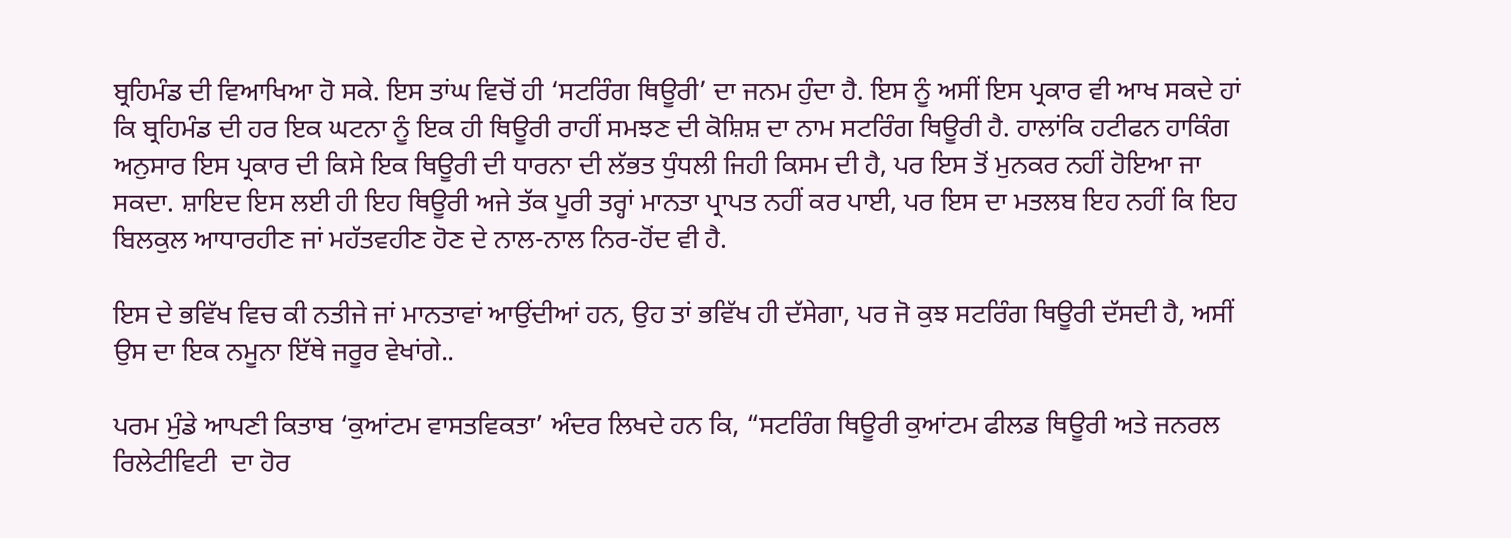ਬ੍ਰਹਿਮੰਡ ਦੀ ਵਿਆਖਿਆ ਹੋ ਸਕੇ. ਇਸ ਤਾਂਘ ਵਿਚੋਂ ਹੀ ‘ਸਟਰਿੰਗ ਥਿਊਰੀ’ ਦਾ ਜਨਮ ਹੁੰਦਾ ਹੈ. ਇਸ ਨੂੰ ਅਸੀਂ ਇਸ ਪ੍ਰਕਾਰ ਵੀ ਆਖ ਸਕਦੇ ਹਾਂ ਕਿ ਬ੍ਰਹਿਮੰਡ ਦੀ ਹਰ ਇਕ ਘਟਨਾ ਨੂੰ ਇਕ ਹੀ ਥਿਊਰੀ ਰਾਹੀਂ ਸਮਝਣ ਦੀ ਕੋਸ਼ਿਸ਼ ਦਾ ਨਾਮ ਸਟਰਿੰਗ ਥਿਊਰੀ ਹੈ. ਹਾਲਾਂਕਿ ਹਟੀਫਨ ਹਾਕਿੰਗ ਅਨੁਸਾਰ ਇਸ ਪ੍ਰਕਾਰ ਦੀ ਕਿਸੇ ਇਕ ਥਿਊਰੀ ਦੀ ਧਾਰਨਾ ਦੀ ਲੱਭਤ ਧੁੰਧਲੀ ਜਿਹੀ ਕਿਸਮ ਦੀ ਹੈ, ਪਰ ਇਸ ਤੋਂ ਮੁਨਕਰ ਨਹੀਂ ਹੋਇਆ ਜਾ ਸਕਦਾ. ਸ਼ਾਇਦ ਇਸ ਲਈ ਹੀ ਇਹ ਥਿਊਰੀ ਅਜੇ ਤੱਕ ਪੂਰੀ ਤਰ੍ਹਾਂ ਮਾਨਤਾ ਪ੍ਰਾਪਤ ਨਹੀਂ ਕਰ ਪਾਈ, ਪਰ ਇਸ ਦਾ ਮਤਲਬ ਇਹ ਨਹੀਂ ਕਿ ਇਹ ਬਿਲਕੁਲ ਆਧਾਰਹੀਣ ਜਾਂ ਮਹੱਤਵਹੀਣ ਹੋਣ ਦੇ ਨਾਲ-ਨਾਲ ਨਿਰ-ਹੋਂਦ ਵੀ ਹੈ.

ਇਸ ਦੇ ਭਵਿੱਖ ਵਿਚ ਕੀ ਨਤੀਜੇ ਜਾਂ ਮਾਨਤਾਵਾਂ ਆਉਂਦੀਆਂ ਹਨ, ਉਹ ਤਾਂ ਭਵਿੱਖ ਹੀ ਦੱਸੇਗਾ, ਪਰ ਜੋ ਕੁਝ ਸਟਰਿੰਗ ਥਿਊਰੀ ਦੱਸਦੀ ਹੈ, ਅਸੀਂ ਉਸ ਦਾ ਇਕ ਨਮੂਨਾ ਇੱਥੇ ਜਰੂਰ ਵੇਖਾਂਗੇ..

ਪਰਮ ਮੁੰਡੇ ਆਪਣੀ ਕਿਤਾਬ ‘ਕੁਆਂਟਮ ਵਾਸਤਵਿਕਤਾ’ ਅੰਦਰ ਲਿਖਦੇ ਹਨ ਕਿ, “ਸਟਰਿੰਗ ਥਿਊਰੀ ਕੁਆਂਟਮ ਫੀਲਡ ਥਿਊਰੀ ਅਤੇ ਜਨਰਲ ਰਿਲੇਟੀਵਿਟੀ  ਦਾ ਹੋਰ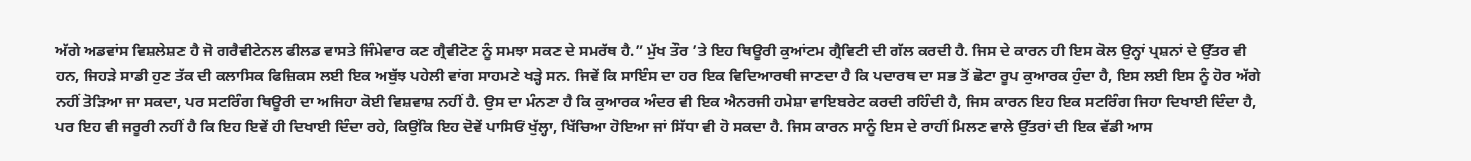ਅੱਗੇ ਅਡਵਾਂਸ ਵਿਸ਼ਲੇਸ਼ਣ ਹੈ ਜੋ ਗਰੈਵੀਟੇਨਲ ਫੀਲਡ ਵਾਸਤੇ ਜਿੰਮੇਵਾਰ ਕਣ ਗ੍ਰੈਵੀਟੋਣ ਨੂੰ ਸਮਝਾ ਸਕਣ ਦੇ ਸਮਰੱਥ ਹੈ.” ਮੁੱਖ ਤੌਰ ’ਤੇ ਇਹ ਥਿਊਰੀ ਕੁਆਂਟਮ ਗ੍ਰੈਵਿਟੀ ਦੀ ਗੱਲ ਕਰਦੀ ਹੈ. ਜਿਸ ਦੇ ਕਾਰਨ ਹੀ ਇਸ ਕੋਲ ਉਨ੍ਹਾਂ ਪ੍ਰਸ਼ਨਾਂ ਦੇ ਉੱਤਰ ਵੀ ਹਨ, ਜਿਹੜੇ ਸਾਡੀ ਹੁਣ ਤੱਕ ਦੀ ਕਲਾਸਿਕ ਫਿਜ਼ਿਕਸ ਲਈ ਇਕ ਅਬੁੱਝ ਪਹੇਲੀ ਵਾਂਗ ਸਾਹਮਣੇ ਖੜ੍ਹੇ ਸਨ. ਜਿਵੇਂ ਕਿ ਸਾਇੰਸ ਦਾ ਹਰ ਇਕ ਵਿਦਿਆਰਥੀ ਜਾਣਦਾ ਹੈ ਕਿ ਪਦਾਰਥ ਦਾ ਸਭ ਤੋਂ ਛੋਟਾ ਰੂਪ ਕੁਆਰਕ ਹੁੰਦਾ ਹੈ, ਇਸ ਲਈ ਇਸ ਨੂੰ ਹੋਰ ਅੱਗੇ ਨਹੀਂ ਤੋੜਿਆ ਜਾ ਸਕਦਾ, ਪਰ ਸਟਰਿੰਗ ਥਿਊਰੀ ਦਾ ਅਜਿਹਾ ਕੋਈ ਵਿਸ਼ਵਾਸ਼ ਨਹੀਂ ਹੈ. ਉਸ ਦਾ ਮੰਨਣਾ ਹੈ ਕਿ ਕੁਆਰਕ ਅੰਦਰ ਵੀ ਇਕ ਐਨਰਜੀ ਹਮੇਸ਼ਾ ਵਾਇਬਰੇਟ ਕਰਦੀ ਰਹਿੰਦੀ ਹੈ, ਜਿਸ ਕਾਰਨ ਇਹ ਇਕ ਸਟਰਿੰਗ ਜਿਹਾ ਦਿਖਾਈ ਦਿੰਦਾ ਹੈ, ਪਰ ਇਹ ਵੀ ਜਰੂਰੀ ਨਹੀਂ ਹੈ ਕਿ ਇਹ ਇਵੇਂ ਹੀ ਦਿਖਾਈ ਦਿੰਦਾ ਰਹੇ, ਕਿਉਂਕਿ ਇਹ ਦੋਵੇਂ ਪਾਸਿਓਂ ਖੁੱਲ੍ਹਾ, ਖਿੱਚਿਆ ਹੋਇਆ ਜਾਂ ਸਿੱਧਾ ਵੀ ਹੋ ਸਕਦਾ ਹੈ. ਜਿਸ ਕਾਰਨ ਸਾਨੂੰ ਇਸ ਦੇ ਰਾਹੀਂ ਮਿਲਣ ਵਾਲੇ ਉੱਤਰਾਂ ਦੀ ਇਕ ਵੱਡੀ ਆਸ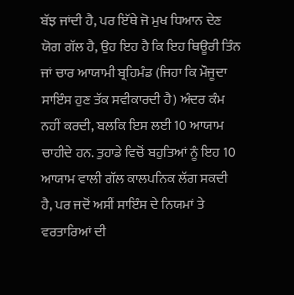ਬੱਝ ਜਾਂਦੀ ਹੈ, ਪਰ ਇੱਥੇ ਜੋ ਮੁਖ ਧਿਆਨ ਦੇਣ ਯੋਗ ਗੱਲ ਹੈ, ਉਹ ਇਹ ਹੈ ਕਿ ਇਹ ਥਿਊਰੀ ਤਿੰਨ ਜਾਂ ਚਾਰ ਆਯਾਮੀ ਬ੍ਰਹਿਮੰਡ (ਜਿਹਾ ਕਿ ਮੌਜੂਦਾ ਸਾਇੰਸ ਹੁਣ ਤੱਕ ਸਵੀਕਾਰਦੀ ਹੈ) ਅੰਦਰ ਕੰਮ ਨਹੀਂ ਕਰਦੀ, ਬਲਕਿ ਇਸ ਲਈ 10 ਆਯਾਮ ਚਾਹੀਦੇ ਹਨ. ਤੁਹਾਡੇ ਵਿਚੋਂ ਬਹੁਤਿਆਂ ਨੂੰ ਇਹ 10 ਆਯਾਮ ਵਾਲੀ ਗੱਲ ਕਾਲਪਨਿਕ ਲੱਗ ਸਕਦੀ ਹੈ, ਪਰ ਜਦੋਂ ਅਸੀਂ ਸਾਇੰਸ ਦੇ ਨਿਯਮਾਂ ਤੇ ਵਰਤਾਰਿਆਂ ਦੀ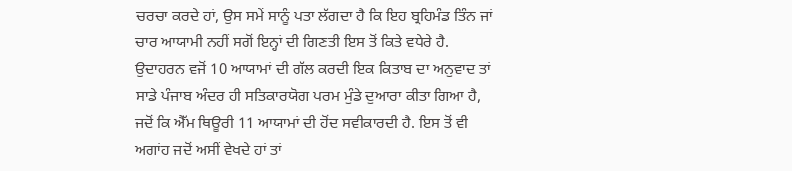ਚਰਚਾ ਕਰਦੇ ਹਾਂ, ਉਸ ਸਮੇਂ ਸਾਨੂੰ ਪਤਾ ਲੱਗਦਾ ਹੈ ਕਿ ਇਹ ਬ੍ਰਹਿਮੰਡ ਤਿੰਨ ਜਾਂ ਚਾਰ ਆਯਾਮੀ ਨਹੀਂ ਸਗੋਂ ਇਨ੍ਹਾਂ ਦੀ ਗਿਣਤੀ ਇਸ ਤੋਂ ਕਿਤੇ ਵਧੇਰੇ ਹੈ. ਉਦਾਹਰਨ ਵਜੋਂ 10 ਆਯਾਮਾਂ ਦੀ ਗੱਲ ਕਰਦੀ ਇਕ ਕਿਤਾਬ ਦਾ ਅਨੁਵਾਦ ਤਾਂ ਸਾਡੇ ਪੰਜਾਬ ਅੰਦਰ ਹੀ ਸਤਿਕਾਰਯੋਗ ਪਰਮ ਮੁੰਡੇ ਦੁਆਰਾ ਕੀਤਾ ਗਿਆ ਹੈ, ਜਦੋਂ ਕਿ ਐੱਮ ਥਿਊਰੀ 11 ਆਯਾਮਾਂ ਦੀ ਹੋਂਦ ਸਵੀਕਾਰਦੀ ਹੈ. ਇਸ ਤੋਂ ਵੀ ਅਗਾਂਹ ਜਦੋਂ ਅਸੀਂ ਵੇਖਦੇ ਹਾਂ ਤਾਂ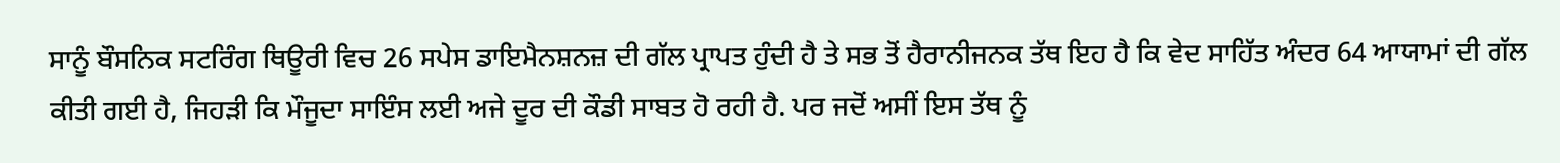ਸਾਨੂੰ ਬੌਸਨਿਕ ਸਟਰਿੰਗ ਥਿਊਰੀ ਵਿਚ 26 ਸਪੇਸ ਡਾਇਮੈਨਸ਼ਨਜ਼ ਦੀ ਗੱਲ ਪ੍ਰਾਪਤ ਹੁੰਦੀ ਹੈ ਤੇ ਸਭ ਤੋਂ ਹੈਰਾਨੀਜਨਕ ਤੱਥ ਇਹ ਹੈ ਕਿ ਵੇਦ ਸਾਹਿੱਤ ਅੰਦਰ 64 ਆਯਾਮਾਂ ਦੀ ਗੱਲ ਕੀਤੀ ਗਈ ਹੈ, ਜਿਹੜੀ ਕਿ ਮੌਜੂਦਾ ਸਾਇੰਸ ਲਈ ਅਜੇ ਦੂਰ ਦੀ ਕੌਡੀ ਸਾਬਤ ਹੋ ਰਹੀ ਹੈ. ਪਰ ਜਦੋਂ ਅਸੀਂ ਇਸ ਤੱਥ ਨੂੰ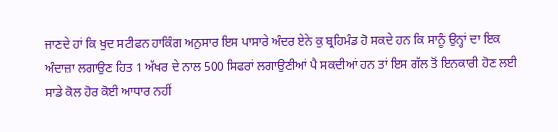ਜਾਣਦੇ ਹਾਂ ਕਿ ਖੁਦ ਸਟੀਫਨ ਹਾਕਿੰਗ ਅਨੁਸਾਰ ਇਸ ਪਾਸਾਰੇ ਅੰਦਰ ਏਨੇ ਕੁ ਬ੍ਰਹਿਮੰਡ ਹੋ ਸਕਦੇ ਹਨ ਕਿ ਸਾਨੂੰ ਉਨ੍ਹਾਂ ਦਾ ਇਕ ਅੰਦਾਜ਼ਾ ਲਗਾਉਣ ਹਿਤ 1 ਅੱਖਰ ਦੇ ਨਾਲ 500 ਸਿਫਰਾਂ ਲਗਾਉਣੀਆਂ ਪੈ ਸਕਦੀਆਂ ਹਨ ਤਾਂ ਇਸ ਗੱਲ ਤੋਂ ਇਨਕਾਰੀ ਹੋਣ ਲਈ ਸਾਡੇ ਕੋਲ ਹੋਰ ਕੋਈ ਆਧਾਰ ਨਹੀਂ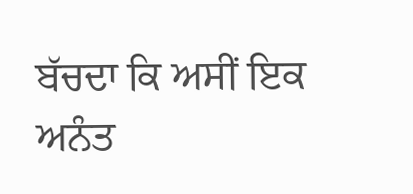ਬੱਚਦਾ ਕਿ ਅਸੀਂ ਇਕ ਅਨੰਤ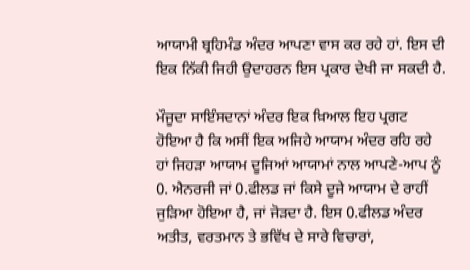ਆਯਾਮੀ ਬ੍ਰਹਿਮੰਡ ਅੰਦਰ ਆਪਣਾ ਵਾਸ ਕਰ ਰਹੇ ਹਾਂ. ਇਸ ਦੀ ਇਕ ਨਿੱਕੀ ਜਿਹੀ ਉਦਾਹਰਨ ਇਸ ਪ੍ਰਕਾਰ ਦੇਖੀ ਜਾ ਸਕਦੀ ਹੈ.

ਮੌਜੂਦਾ ਸਾਇੰਸਦਾਨਾਂ ਅੰਦਰ ਇਕ ਖ਼ਿਆਲ ਇਹ ਪ੍ਰਗਟ ਹੋਇਆ ਹੈ ਕਿ ਅਸੀਂ ਇਕ ਅਜਿਹੇ ਆਯਾਮ ਅੰਦਰ ਰਹਿ ਰਹੇ ਹਾਂ ਜਿਹੜਾ ਆਯਾਮ ਦੂਜਿਆਂ ਆਯਾਮਾਂ ਨਾਲ ਆਪਣੇ-ਆਪ ਨੂੰ 0. ਐਨਰਜੀ ਜਾਂ 0.ਫੀਲਡ ਜਾਂ ਕਿਸੇ ਦੂਜੇ ਆਯਾਮ ਦੇ ਰਾਹੀਂ ਜੁੜਿਆ ਹੋਇਆ ਹੈ, ਜਾਂ ਜੋੜਦਾ ਹੈ. ਇਸ 0.ਫੀਲਡ ਅੰਦਰ ਅਤੀਤ, ਵਰਤਮਾਨ ਤੇ ਭਵਿੱਖ ਦੇ ਸਾਰੇ ਵਿਚਾਰਾਂ,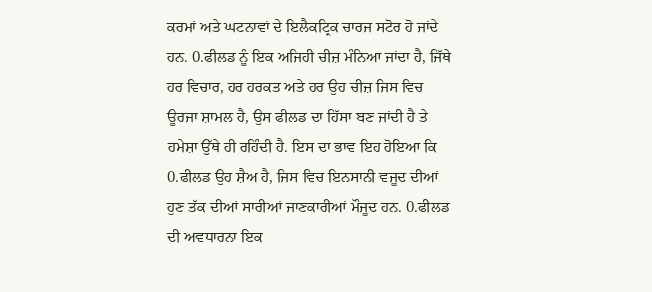ਕਰਮਾਂ ਅਤੇ ਘਟਨਾਵਾਂ ਦੇ ਇਲੈਕਟ੍ਰਿਕ ਚਾਰਜ ਸਟੋਰ ਹੋ ਜਾਂਦੇ ਹਨ. 0.ਫੀਲਡ ਨੂੰ ਇਕ ਅਜਿਹੀ ਚੀਜ਼ ਮੰਨਿਆ ਜਾਂਦਾ ਹੈ, ਜਿੱਥੇ ਹਰ ਵਿਚਾਰ, ਹਰ ਹਰਕਤ ਅਤੇ ਹਰ ਉਹ ਚੀਜ਼ ਜਿਸ ਵਿਚ ਊਰਜਾ ਸ਼ਾਮਲ ਹੈ, ਉਸ ਫੀਲਡ ਦਾ ਹਿੱਸਾ ਬਣ ਜਾਂਦੀ ਹੈ ਤੇ ਹਮੇਸ਼ਾ ਉੱਥੇ ਹੀ ਰਹਿੰਦੀ ਹੈ. ਇਸ ਦਾ ਭਾਵ ਇਹ ਹੋਇਆ ਕਿ 0.ਫੀਲਡ ਉਹ ਸ਼ੈਅ ਹੈ, ਜਿਸ ਵਿਚ ਇਨਸਾਨੀ ਵਜੂਦ ਦੀਆਂ ਹੁਣ ਤੱਕ ਦੀਆਂ ਸਾਰੀਆਂ ਜਾਣਕਾਰੀਆਂ ਮੌਜੂਦ ਹਨ. 0.ਫੀਲਡ ਦੀ ਅਵਧਾਰਨਾ ਇਕ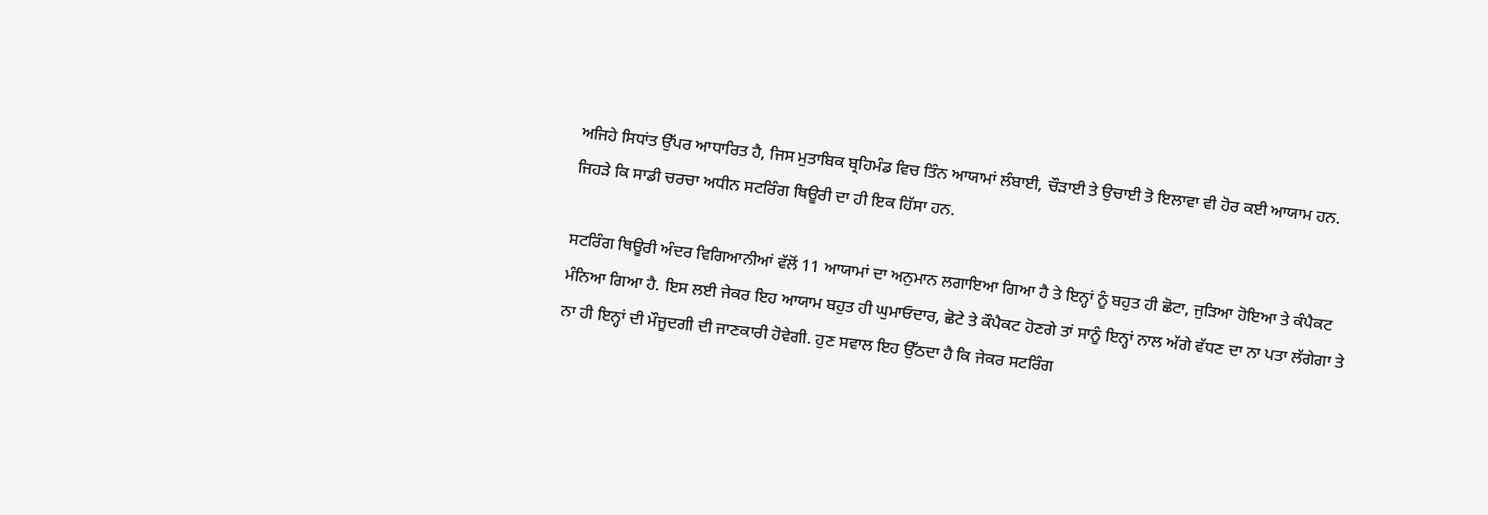ਅਜਿਹੇ ਸਿਧਾਂਤ ਉੱਪਰ ਆਧਾਰਿਤ ਹੈ, ਜਿਸ ਮੁਤਾਬਿਕ ਬ੍ਰਹਿਮੰਡ ਵਿਚ ਤਿੰਨ ਆਯਾਮਾਂ ਲੰਬਾਈ, ਚੌੜਾਈ ਤੇ ਉਚਾਈ ਤੋ ਇਲਾਵਾ ਵੀ ਹੋਰ ਕਈ ਆਯਾਮ ਹਨ. ਜਿਹੜੇ ਕਿ ਸਾਡੀ ਚਰਚਾ ਅਧੀਨ ਸਟਰਿੰਗ ਥਿਊਰੀ ਦਾ ਹੀ ਇਕ ਹਿੱਸਾ ਹਨ.

ਸਟਰਿੰਗ ਥਿਊਰੀ ਅੰਦਰ ਵਿਗਿਆਨੀਆਂ ਵੱਲੋਂ 11 ਆਯਾਮਾਂ ਦਾ ਅਨੁਮਾਨ ਲਗਾਇਆ ਗਿਆ ਹੈ ਤੇ ਇਨ੍ਹਾਂ ਨੂੰ ਬਹੁਤ ਹੀ ਛੋਟਾ, ਜੁੜਿਆ ਹੋਇਆ ਤੇ ਕੰਪੈਕਟ ਮੰਨਿਆ ਗਿਆ ਹੈ. ਇਸ ਲਈ ਜੇਕਰ ਇਹ ਆਯਾਮ ਬਹੁਤ ਹੀ ਘੁਮਾਓਦਾਰ, ਛੋਟੇ ਤੇ ਕੌਪੈਕਟ ਹੋਣਗੇ ਤਾਂ ਸਾਨੂੰ ਇਨ੍ਹਾਂ ਨਾਲ ਅੱਗੇ ਵੱਧਣ ਦਾ ਨਾ ਪਤਾ ਲੱਗੇਗਾ ਤੇ ਨਾ ਹੀ ਇਨ੍ਹਾਂ ਦੀ ਮੌਜੂਦਗੀ ਦੀ ਜਾਣਕਾਰੀ ਹੋਵੇਗੀ. ਹੁਣ ਸਵਾਲ ਇਹ ਉੱਠਦਾ ਹੈ ਕਿ ਜੇਕਰ ਸਟਰਿੰਗ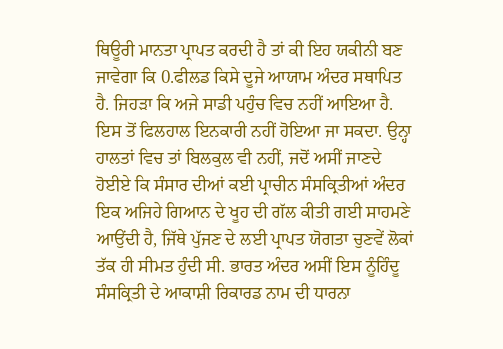ਥਿਊਰੀ ਮਾਨਤਾ ਪ੍ਰਾਪਤ ਕਰਦੀ ਹੈ ਤਾਂ ਕੀ ਇਹ ਯਕੀਨੀ ਬਣ ਜਾਵੇਗਾ ਕਿ 0.ਫੀਲਡ ਕਿਸੇ ਦੂਜੇ ਆਯਾਮ ਅੰਦਰ ਸਥਾਪਿਤ ਹੈ. ਜਿਹੜਾ ਕਿ ਅਜੇ ਸਾਡੀ ਪਹੁੰਚ ਵਿਚ ਨਹੀਂ ਆਇਆ ਹੈ. ਇਸ ਤੋਂ ਫਿਲਹਾਲ ਇਨਕਾਰੀ ਨਹੀਂ ਹੋਇਆ ਜਾ ਸਕਦਾ. ਉਨ੍ਹਾ ਹਾਲਤਾਂ ਵਿਚ ਤਾਂ ਬਿਲਕੁਲ ਵੀ ਨਹੀਂ, ਜਦੋਂ ਅਸੀਂ ਜਾਣਦੇ ਹੋਈਏ ਕਿ ਸੰਸਾਰ ਦੀਆਂ ਕਈ ਪ੍ਰਾਚੀਨ ਸੰਸਕ੍ਰਿਤੀਆਂ ਅੰਦਰ ਇਕ ਅਜਿਹੇ ਗਿਆਨ ਦੇ ਖੂਹ ਦੀ ਗੱਲ ਕੀਤੀ ਗਈ ਸਾਹਮਣੇ ਆਉਂਦੀ ਹੈ, ਜਿੱਥੇ ਪੁੱਜਣ ਦੇ ਲਈ ਪ੍ਰਾਪਤ ਯੋਗਤਾ ਚੁਣਵੇਂ ਲੋਕਾਂ ਤੱਕ ਹੀ ਸੀਮਤ ਹੁੰਦੀ ਸੀ. ਭਾਰਤ ਅੰਦਰ ਅਸੀਂ ਇਸ ਨੂੰਹਿੰਦੂ ਸੰਸਕ੍ਰਿਤੀ ਦੇ ਆਕਾਸ਼ੀ ਰਿਕਾਰਡ ਨਾਮ ਦੀ ਧਾਰਨਾ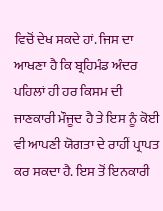ਵਿਚੋਂ ਦੇਖ ਸਕਦੇ ਹਾਂ. ਜਿਸ ਦਾ ਆਖਣਾ ਹੈ ਕਿ ਬ੍ਰਹਿਮੰਡ ਅੰਦਰ ਪਹਿਲਾਂ ਹੀ ਹਰ ਕਿਸਮ ਦੀ ਜਾਣਕਾਰੀ ਮੌਜੂਦ ਹੈ ਤੇ ਇਸ ਨੂੰ ਕੋਈ ਵੀ ਆਪਣੀ ਯੋਗਤਾ ਦੇ ਰਾਹੀਂ ਪ੍ਰਾਪਤ ਕਰ ਸਕਦਾ ਹੈ. ਇਸ ਤੋਂ ਇਨਕਾਰੀ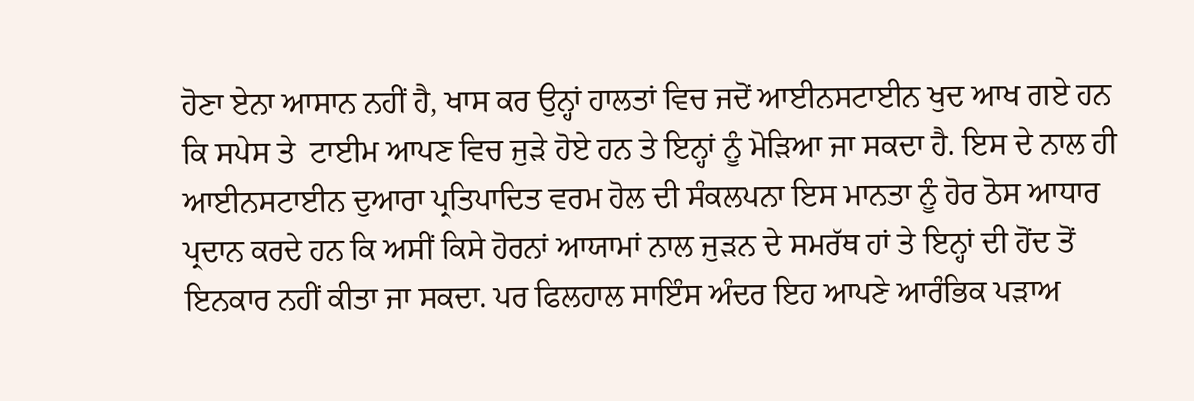ਹੋਣਾ ਏਨਾ ਆਸਾਨ ਨਹੀਂ ਹੈ, ਖਾਸ ਕਰ ਉਨ੍ਹਾਂ ਹਾਲਤਾਂ ਵਿਚ ਜਦੋਂ ਆਈਨਸਟਾਈਨ ਖੁਦ ਆਖ ਗਏ ਹਨ ਕਿ ਸਪੇਸ ਤੇ  ਟਾਈਮ ਆਪਣ ਵਿਚ ਜੁੜੇ ਹੋਏ ਹਨ ਤੇ ਇਨ੍ਹਾਂ ਨੂੰ ਮੋੜਿਆ ਜਾ ਸਕਦਾ ਹੈ. ਇਸ ਦੇ ਨਾਲ ਹੀ ਆਈਨਸਟਾਈਨ ਦੁਆਰਾ ਪ੍ਰਤਿਪਾਦਿਤ ਵਰਮ ਹੋਲ ਦੀ ਸੰਕਲਪਨਾ ਇਸ ਮਾਨਤਾ ਨੂੰ ਹੋਰ ਠੋਸ ਆਧਾਰ ਪ੍ਰਦਾਨ ਕਰਦੇ ਹਨ ਕਿ ਅਸੀਂ ਕਿਸੇ ਹੋਰਨਾਂ ਆਯਾਮਾਂ ਨਾਲ ਜੁੜਨ ਦੇ ਸਮਰੱਥ ਹਾਂ ਤੇ ਇਨ੍ਹਾਂ ਦੀ ਹੋਂਦ ਤੋਂ ਇਨਕਾਰ ਨਹੀਂ ਕੀਤਾ ਜਾ ਸਕਦਾ. ਪਰ ਫਿਲਹਾਲ ਸਾਇੰਸ ਅੰਦਰ ਇਹ ਆਪਣੇ ਆਰੰਭਿਕ ਪੜਾਅ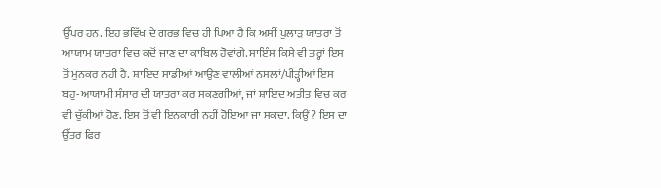ਉੱਪਰ ਹਨ. ਇਹ ਭਵਿੱਖ ਦੇ ਗਰਭ ਵਿਚ ਹੀ ਪਿਆ ਹੈ ਕਿ ਅਸੀਂ ਪੁਲਾੜ ਯਾਤਰਾ ਤੋਂ ਆਯਾਮ ਯਾਤਰਾ ਵਿਚ ਕਦੋਂ ਜਾਣ ਦਾ ਕਾਬਿਲ ਹੋਵਾਂਗੇ. ਸਾਇੰਸ ਕਿਸੇ ਵੀ ਤਰ੍ਹਾਂ ਇਸ ਤੋਂ ਮੁਨਕਰ ਨਹੀ ਹੈ. ਸ਼ਾਇਦ ਸਾਡੀਆਂ ਆਉਣ ਵਾਲੀਆਂ ਨਸਲਾਂ/ਪੀੜ੍ਹੀਆਂ ਇਸ ਬਹੁ-ਆਯਾਮੀ ਸੰਸਾਰ ਦੀ ਯਾਤਰਾ ਕਰ ਸਕਣਗੀਆਂ, ਜਾਂ ਸ਼ਾਇਦ ਅਤੀਤ ਵਿਚ ਕਰ ਵੀ ਚੁੱਕੀਆਂ ਹੋਣ. ਇਸ ਤੋਂ ਵੀ ਇਨਕਾਰੀ ਨਹੀਂ ਹੋਇਆ ਜਾ ਸਕਦਾ. ਕਿਉਂ? ਇਸ ਦਾ ਉੱਤਰ ਫਿਰ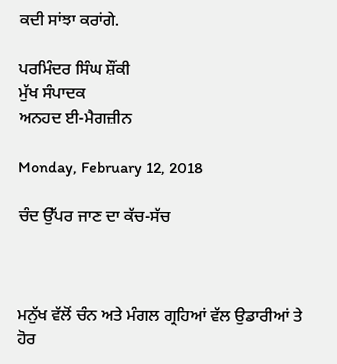ਕਦੀ ਸਾਂਝਾ ਕਰਾਂਗੇ.

ਪਰਮਿੰਦਰ ਸਿੰਘ ਸ਼ੌਂਕੀ
ਮੁੱਖ ਸੰਪਾਦਕ
ਅਨਹਦ ਈ-ਮੈਗਜ਼ੀਨ

Monday, February 12, 2018

ਚੰਦ ਉੱਪਰ ਜਾਣ ਦਾ ਕੱਚ-ਸੱਚ



ਮਨੁੱਖ ਵੱਲੋਂ ਚੰਨ ਅਤੇ ਮੰਗਲ ਗ੍ਰਹਿਆਂ ਵੱਲ ਉਡਾਰੀਆਂ ਤੇ ਹੋਰ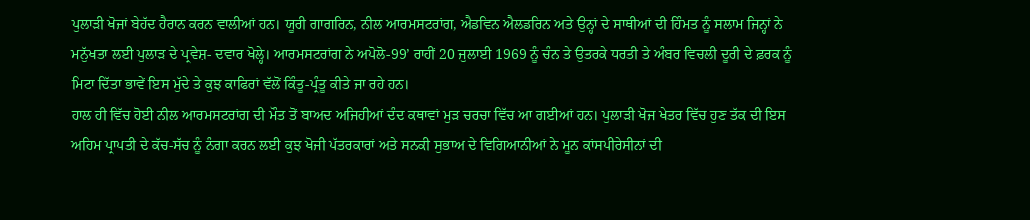ਪੁਲਾੜੀ ਖੋਜਾਂ ਬੇਹੱਦ ਹੈਰਾਨ ਕਰਨ ਵਾਲੀਆਂ ਹਨ। ਯੂਰੀ ਗਾਗਰਿਨ, ਨੀਲ ਆਰਮਸਟਰਾਂਗ, ਐਡਵਿਨ ਐਲਡਰਿਨ ਅਤੇ ਉਨ੍ਹਾਂ ਦੇ ਸਾਥੀਆਂ ਦੀ ਹਿੰਮਤ ਨੂੰ ਸਲਾਮ ਜਿਨ੍ਹਾਂ ਨੇ ਮਨੁੱਖਤਾ ਲਈ ਪੁਲਾੜ ਦੇ ਪ੍ਰਵੇਸ਼- ਦਵਾਰ ਖੋਲ੍ਹੇ। ਆਰਮਸਟਰਾਂਗ ਨੇ ਅਪੋਲੋ-99’ ਰਾਹੀਂ 20 ਜੁਲਾਈ 1969 ਨੂੰ ਚੰਨ ਤੇ ਉਤਰਕੇ ਧਰਤੀ ਤੇ ਅੰਬਰ ਵਿਚਲੀ ਦੂਰੀ ਦੇ ਫ਼ਰਕ ਨੂੰ ਮਿਟਾ ਦਿੱਤਾ ਭਾਵੇਂ ਇਸ ਮੁੱਦੇ ਤੇ ਕੁਝ ਕਾਫਿਰਾਂ ਵੱਲੋਂ ਕਿੰਤੂ-ਪ੍ਰੰਤੂ ਕੀਤੇ ਜਾ ਰਹੇ ਹਨ।
ਹਾਲ ਹੀ ਵਿੱਚ ਹੋਈ ਨੀਲ ਆਰਮਸਟਰਾਂਗ ਦੀ ਮੌਤ ਤੋਂ ਬਾਅਦ ਅਜਿਹੀਆਂ ਦੰਦ ਕਥਾਵਾਂ ਮੁੜ ਚਰਚਾ ਵਿੱਚ ਆ ਗਈਆਂ ਹਨ। ਪੁਲਾੜੀ ਖੋਜ ਖੇਤਰ ਵਿੱਚ ਹੁਣ ਤੱਕ ਦੀ ਇਸ ਅਹਿਮ ਪ੍ਰਾਪਤੀ ਦੇ ਕੱਚ-ਸੱਚ ਨੂੰ ਨੰਗਾ ਕਰਨ ਲਈ ਕੁਝ ਖੋਜੀ ਪੱਤਰਕਾਰਾਂ ਅਤੇ ਸਨਕੀ ਸੁਭਾਅ ਦੇ ਵਿਗਿਆਨੀਆਂ ਨੇ ਮੂਨ ਕਾਂਸਪੀਰੇਸੀਨਾਂ ਦੀ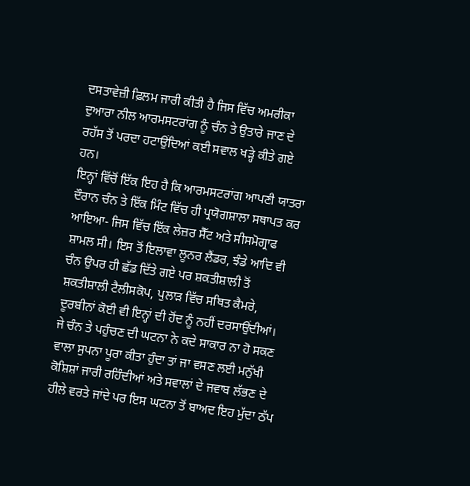ਦਸਤਾਵੇਜ਼ੀ ਫ਼ਿਲਮ ਜਾਰੀ ਕੀਤੀ ਹੈ ਜਿਸ ਵਿੱਚ ਅਮਰੀਕਾ ਦੁਆਰਾ ਨੀਲ ਆਰਮਸਟਰਾਂਗ ਨੂੰ ਚੰਨ ਤੇ ਉਤਾਰੇ ਜਾਣ ਦੇ ਰਹੱਸ ਤੋਂ ਪਰਦਾ ਹਟਾਉਂਦਿਆਂ ਕਈ ਸਵਾਲ ਖੜ੍ਹੇ ਕੀਤੇ ਗਏ ਹਨ।
ਇਨ੍ਹਾਂ ਵਿੱਚੋਂ ਇੱਕ ਇਹ ਹੈ ਕਿ ਆਰਮਸਟਰਾਂਗ ਆਪਣੀ ਯਾਤਰਾ ਦੌਰਾਨ ਚੰਨ ਤੇ ਇੱਕ ਮਿੰਟ ਵਿੱਚ ਹੀ ਪ੍ਰਯੋਗਸ਼ਾਲਾ ਸਥਾਪਤ ਕਰ ਆਇਆ- ਜਿਸ ਵਿੱਚ ਇੱਕ ਲੇਜ਼ਰ ਸੈੱਟ ਅਤੇ ਸੀਸਮੋਗ੍ਰਾਫ ਸ਼ਾਮਲ ਸੀ। ਇਸ ਤੋਂ ਇਲਾਵਾ ਲੂਨਰ ਲੈਂਡਰ, ਝੰਡੇ ਆਦਿ ਵੀ ਚੰਨ ਉਪਰ ਹੀ ਛੱਡ ਦਿੱਤੇ ਗਏ ਪਰ ਸ਼ਕਤੀਸ਼ਾਲੀ ਤੋਂ ਸ਼ਕਤੀਸ਼ਾਲੀ ਟੈਲੀਸਕੋਪ, ਪੁਲਾੜ ਵਿੱਚ ਸਥਿਤ ਕੈਮਰੇ, ਦੂਰਬੀਨਾਂ ਕੋਈ ਵੀ ਇਨ੍ਹਾਂ ਦੀ ਹੋਂਦ ਨੂੰ ਨਹੀਂ ਦਰਸਾਉਂਦੀਆਂ।
ਜੇ ਚੰਨ ਤੇ ਪਹੁੰਚਣ ਦੀ ਘਟਨਾ ਨੇ ਕਦੇ ਸਾਕਾਰ ਨਾ ਹੋ ਸਕਣ ਵਾਲਾ ਸੁਪਨਾ ਪੂਰਾ ਕੀਤਾ ਹੁੰਦਾ ਤਾਂ ਜਾ ਵਸਣ ਲਈ ਮਨੁੱਖੀ ਕੋਸ਼ਿਸ਼ਾਂ ਜਾਰੀ ਰਹਿੰਦੀਆਂ ਅਤੇ ਸਵਾਲਾਂ ਦੇ ਜਵਾਬ ਲੱਭਣ ਦੇ ਹੀਲੇ ਵਰਤੇ ਜਾਂਦੇ ਪਰ ਇਸ ਘਟਨਾ ਤੋਂ ਬਾਅਦ ਇਹ ਮੁੱਦਾ ਠੱਪ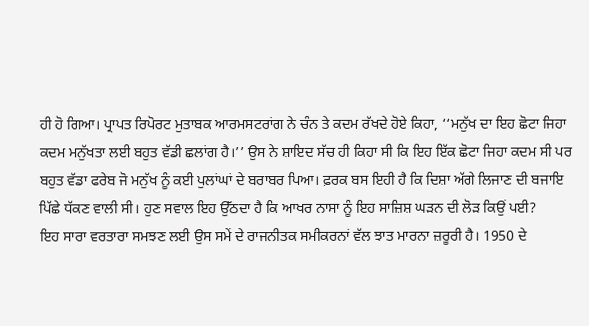ਹੀ ਹੋ ਗਿਆ। ਪ੍ਰਾਪਤ ਰਿਪੋਰਟ ਮੁਤਾਬਕ ਆਰਮਸਟਰਾਂਗ ਨੇ ਚੰਨ ਤੇ ਕਦਮ ਰੱਖਦੇ ਹੋਏ ਕਿਹਾ, ‘‘ਮਨੁੱਖ ਦਾ ਇਹ ਛੋਟਾ ਜਿਹਾ ਕਦਮ ਮਨੁੱਖਤਾ ਲਈ ਬਹੁਤ ਵੱਡੀ ਛਲਾਂਗ ਹੈ।’’ ਉਸ ਨੇ ਸ਼ਾਇਦ ਸੱਚ ਹੀ ਕਿਹਾ ਸੀ ਕਿ ਇਹ ਇੱਕ ਛੋਟਾ ਜਿਹਾ ਕਦਮ ਸੀ ਪਰ ਬਹੁਤ ਵੱਡਾ ਫਰੇਬ ਜੋ ਮਨੁੱਖ ਨੂੰ ਕਈ ਪੁਲਾਂਘਾਂ ਦੇ ਬਰਾਬਰ ਪਿਆ। ਫ਼ਰਕ ਬਸ ਇਹੀ ਹੈ ਕਿ ਦਿਸ਼ਾ ਅੱਗੇ ਲਿਜਾਣ ਦੀ ਬਜਾਇ ਪਿੱਛੇ ਧੱਕਣ ਵਾਲੀ ਸੀ। ਹੁਣ ਸਵਾਲ ਇਹ ਉੱਠਦਾ ਹੈ ਕਿ ਆਖਰ ਨਾਸਾ ਨੂੰ ਇਹ ਸਾਜ਼ਿਸ਼ ਘੜਨ ਦੀ ਲੋੜ ਕਿਉਂ ਪਈ?
ਇਹ ਸਾਰਾ ਵਰਤਾਰਾ ਸਮਝਣ ਲਈ ਉਸ ਸਮੇਂ ਦੇ ਰਾਜਨੀਤਕ ਸਮੀਕਰਨਾਂ ਵੱਲ ਝਾਤ ਮਾਰਨਾ ਜ਼ਰੂਰੀ ਹੈ। 1950 ਦੇ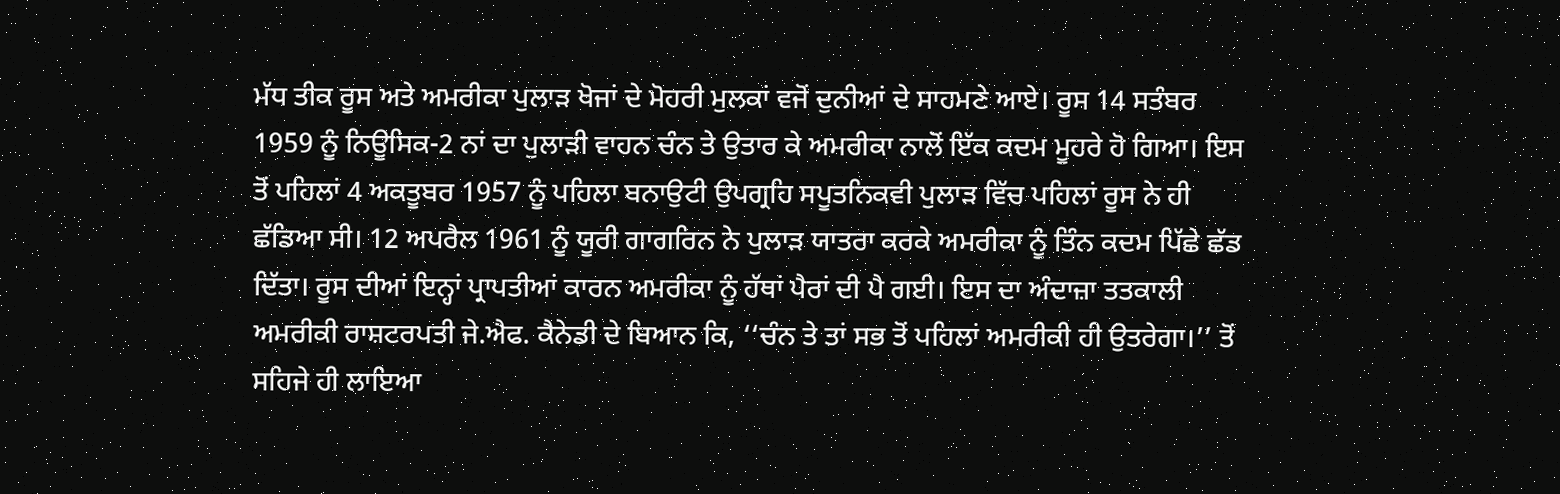ਮੱਧ ਤੀਕ ਰੂਸ ਅਤੇ ਅਮਰੀਕਾ ਪੁਲਾੜ ਖੋਜਾਂ ਦੇ ਮੋਹਰੀ ਮੁਲਕਾਂ ਵਜੋਂ ਦੁਨੀਆਂ ਦੇ ਸਾਹਮਣੇ ਆਏ। ਰੂਸ 14 ਸਤੰਬਰ 1959 ਨੂੰ ਨਿਊਸਿਕ-2 ਨਾਂ ਦਾ ਪੁਲਾੜੀ ਵਾਹਨ ਚੰਨ ਤੇ ਉਤਾਰ ਕੇ ਅਮਰੀਕਾ ਨਾਲੋਂ ਇੱਕ ਕਦਮ ਮੂਹਰੇ ਹੋ ਗਿਆ। ਇਸ ਤੋਂ ਪਹਿਲਾਂ 4 ਅਕਤੂਬਰ 1957 ਨੂੰ ਪਹਿਲਾ ਬਨਾਉਟੀ ਉਪਗ੍ਰਹਿ ਸਪੂਤਨਿਕਵੀ ਪੁਲਾੜ ਵਿੱਚ ਪਹਿਲਾਂ ਰੂਸ ਨੇ ਹੀ ਛੱਡਿਆ ਸੀ। 12 ਅਪਰੈਲ 1961 ਨੂੰ ਯੂਰੀ ਗਾਗਰਿਨ ਨੇ ਪੁਲਾੜ ਯਾਤਰਾ ਕਰਕੇ ਅਮਰੀਕਾ ਨੂੰ ਤਿੰਨ ਕਦਮ ਪਿੱਛੇ ਛੱਡ ਦਿੱਤਾ। ਰੂਸ ਦੀਆਂ ਇਨ੍ਹਾਂ ਪ੍ਰਾਪਤੀਆਂ ਕਾਰਨ ਅਮਰੀਕਾ ਨੂੰ ਹੱਥਾਂ ਪੈਰਾਂ ਦੀ ਪੈ ਗਈ। ਇਸ ਦਾ ਅੰਦਾਜ਼ਾ ਤਤਕਾਲੀ ਅਮਰੀਕੀ ਰਾਸ਼ਟਰਪਤੀ ਜੇ.ਐਫ. ਕੈਨੇਡੀ ਦੇ ਬਿਆਨ ਕਿ, ‘‘ਚੰਨ ਤੇ ਤਾਂ ਸਭ ਤੋਂ ਪਹਿਲਾਂ ਅਮਰੀਕੀ ਹੀ ਉਤਰੇਗਾ।’’ ਤੋਂ ਸਹਿਜੇ ਹੀ ਲਾਇਆ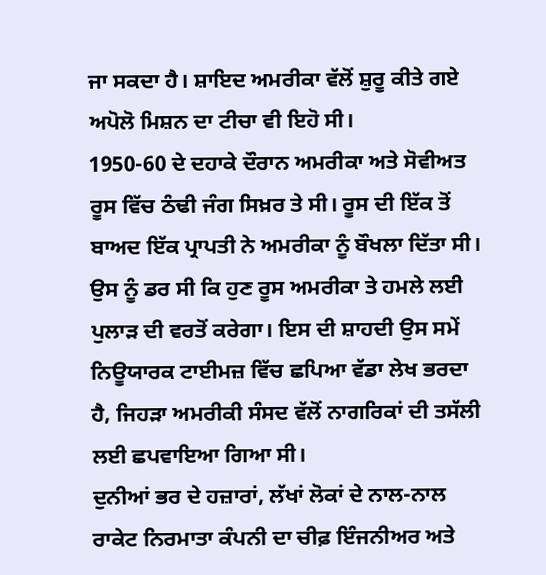ਜਾ ਸਕਦਾ ਹੈ। ਸ਼ਾਇਦ ਅਮਰੀਕਾ ਵੱਲੋਂ ਸ਼ੁਰੂ ਕੀਤੇ ਗਏ ਅਪੋਲੋ ਮਿਸ਼ਨ ਦਾ ਟੀਚਾ ਵੀ ਇਹੋ ਸੀ।
1950-60 ਦੇ ਦਹਾਕੇ ਦੌਰਾਨ ਅਮਰੀਕਾ ਅਤੇ ਸੋਵੀਅਤ ਰੂਸ ਵਿੱਚ ਠੰਢੀ ਜੰਗ ਸਿਖ਼ਰ ਤੇ ਸੀ। ਰੂਸ ਦੀ ਇੱਕ ਤੋਂ ਬਾਅਦ ਇੱਕ ਪ੍ਰਾਪਤੀ ਨੇ ਅਮਰੀਕਾ ਨੂੰ ਬੌਖਲਾ ਦਿੱਤਾ ਸੀ। ਉਸ ਨੂੰ ਡਰ ਸੀ ਕਿ ਹੁਣ ਰੂਸ ਅਮਰੀਕਾ ਤੇ ਹਮਲੇ ਲਈ ਪੁਲਾੜ ਦੀ ਵਰਤੋਂ ਕਰੇਗਾ। ਇਸ ਦੀ ਸ਼ਾਹਦੀ ਉਸ ਸਮੇਂ ਨਿਊਯਾਰਕ ਟਾਈਮਜ਼ ਵਿੱਚ ਛਪਿਆ ਵੱਡਾ ਲੇਖ ਭਰਦਾ ਹੈ, ਜਿਹੜਾ ਅਮਰੀਕੀ ਸੰਸਦ ਵੱਲੋਂ ਨਾਗਰਿਕਾਂ ਦੀ ਤਸੱਲੀ ਲਈ ਛਪਵਾਇਆ ਗਿਆ ਸੀ।
ਦੁਨੀਆਂ ਭਰ ਦੇ ਹਜ਼ਾਰਾਂ, ਲੱਖਾਂ ਲੋਕਾਂ ਦੇ ਨਾਲ-ਨਾਲ ਰਾਕੇਟ ਨਿਰਮਾਤਾ ਕੰਪਨੀ ਦਾ ਚੀਫ਼ ਇੰਜਨੀਅਰ ਅਤੇ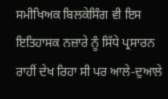ਸਮੀਖਿਅਕ ਬਿਲਕੇਸਿੰਗ ਵੀ ਇਸ ਇਤਿਹਾਸਕ ਨਜ਼ਾਰੇ ਨੂੰ ਸਿੱਧੇ ਪ੍ਰਸਾਰਨ ਰਾਹੀਂ ਦੇਖ ਰਿਹਾ ਸੀ ਪਰ ਆਲੇ-ਦੁਆਲੇ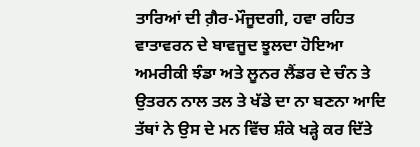ਤਾਰਿਆਂ ਦੀ ਗ਼ੈਰ-ਮੌਜੂਦਗੀ, ਹਵਾ ਰਹਿਤ ਵਾਤਾਵਰਨ ਦੇ ਬਾਵਜੂਦ ਝੂਲਦਾ ਹੋਇਆ ਅਮਰੀਕੀ ਝੰਡਾ ਅਤੇ ਲੂਨਰ ਲੈਂਡਰ ਦੇ ਚੰਨ ਤੇ ਉਤਰਨ ਨਾਲ ਤਲ ਤੇ ਖੱਡੇ ਦਾ ਨਾ ਬਣਨਾ ਆਦਿ ਤੱਥਾਂ ਨੇ ਉਸ ਦੇ ਮਨ ਵਿੱਚ ਸ਼ੰਕੇ ਖੜ੍ਹੇ ਕਰ ਦਿੱਤੇ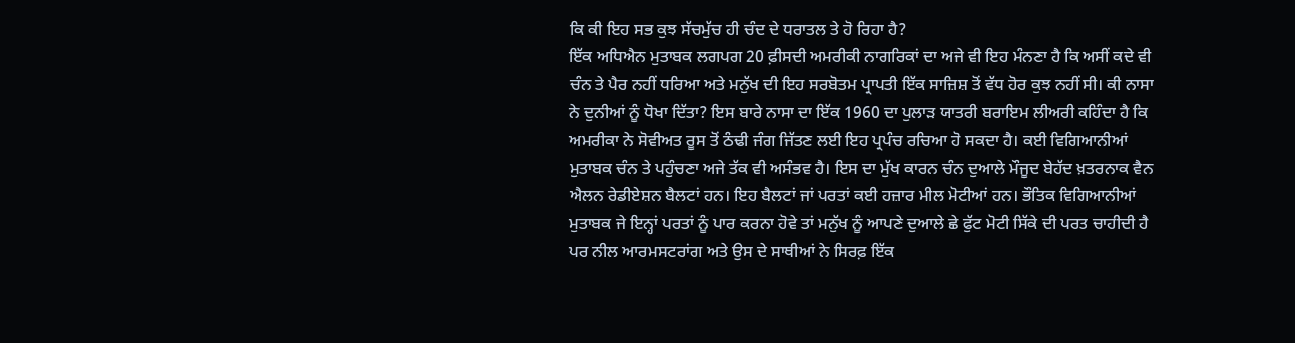ਕਿ ਕੀ ਇਹ ਸਭ ਕੁਝ ਸੱਚਮੁੱਚ ਹੀ ਚੰਦ ਦੇ ਧਰਾਤਲ ਤੇ ਹੋ ਰਿਹਾ ਹੈ?
ਇੱਕ ਅਧਿਐਨ ਮੁਤਾਬਕ ਲਗਪਗ 20 ਫ਼ੀਸਦੀ ਅਮਰੀਕੀ ਨਾਗਰਿਕਾਂ ਦਾ ਅਜੇ ਵੀ ਇਹ ਮੰਨਣਾ ਹੈ ਕਿ ਅਸੀਂ ਕਦੇ ਵੀ ਚੰਨ ਤੇ ਪੈਰ ਨਹੀਂ ਧਰਿਆ ਅਤੇ ਮਨੁੱਖ ਦੀ ਇਹ ਸਰਬੋਤਮ ਪ੍ਰਾਪਤੀ ਇੱਕ ਸਾਜ਼ਿਸ਼ ਤੋਂ ਵੱਧ ਹੋਰ ਕੁਝ ਨਹੀਂ ਸੀ। ਕੀ ਨਾਸਾ ਨੇ ਦੁਨੀਆਂ ਨੂੰ ਧੋਖਾ ਦਿੱਤਾ? ਇਸ ਬਾਰੇ ਨਾਸਾ ਦਾ ਇੱਕ 1960 ਦਾ ਪੁਲਾੜ ਯਾਤਰੀ ਬਰਾਇਮ ਲੀਅਰੀ ਕਹਿੰਦਾ ਹੈ ਕਿ ਅਮਰੀਕਾ ਨੇ ਸੋਵੀਅਤ ਰੂਸ ਤੋਂ ਠੰਢੀ ਜੰਗ ਜਿੱਤਣ ਲਈ ਇਹ ਪ੍ਰਪੰਚ ਰਚਿਆ ਹੋ ਸਕਦਾ ਹੈ। ਕਈ ਵਿਗਿਆਨੀਆਂ ਮੁਤਾਬਕ ਚੰਨ ਤੇ ਪਹੁੰਚਣਾ ਅਜੇ ਤੱਕ ਵੀ ਅਸੰਭਵ ਹੈ। ਇਸ ਦਾ ਮੁੱਖ ਕਾਰਨ ਚੰਨ ਦੁਆਲੇ ਮੌਜੂਦ ਬੇਹੱਦ ਖ਼ਤਰਨਾਕ ਵੈਨ ਐਲਨ ਰੇਡੀਏਸ਼ਨ ਬੈਲਟਾਂ ਹਨ। ਇਹ ਬੈਲਟਾਂ ਜਾਂ ਪਰਤਾਂ ਕਈ ਹਜ਼ਾਰ ਮੀਲ ਮੋਟੀਆਂ ਹਨ। ਭੌਤਿਕ ਵਿਗਿਆਨੀਆਂ ਮੁਤਾਬਕ ਜੇ ਇਨ੍ਹਾਂ ਪਰਤਾਂ ਨੂੰ ਪਾਰ ਕਰਨਾ ਹੋਵੇ ਤਾਂ ਮਨੁੱਖ ਨੂੰ ਆਪਣੇ ਦੁਆਲੇ ਛੇ ਫੁੱਟ ਮੋਟੀ ਸਿੱਕੇ ਦੀ ਪਰਤ ਚਾਹੀਦੀ ਹੈ ਪਰ ਨੀਲ ਆਰਮਸਟਰਾਂਗ ਅਤੇ ਉਸ ਦੇ ਸਾਥੀਆਂ ਨੇ ਸਿਰਫ਼ ਇੱਕ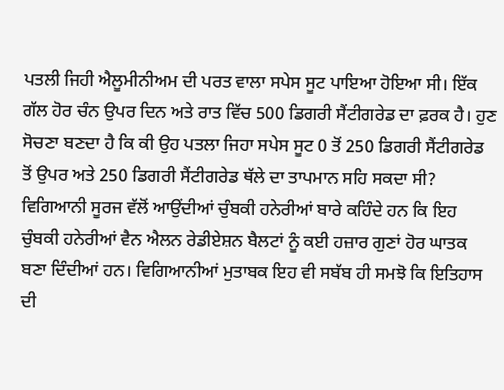ਪਤਲੀ ਜਿਹੀ ਐਲੂਮੀਨੀਅਮ ਦੀ ਪਰਤ ਵਾਲਾ ਸਪੇਸ ਸੂਟ ਪਾਇਆ ਹੋਇਆ ਸੀ। ਇੱਕ ਗੱਲ ਹੋਰ ਚੰਨ ਉਪਰ ਦਿਨ ਅਤੇ ਰਾਤ ਵਿੱਚ 500 ਡਿਗਰੀ ਸੈਂਟੀਗਰੇਡ ਦਾ ਫ਼ਰਕ ਹੈ। ਹੁਣ ਸੋਚਣਾ ਬਣਦਾ ਹੈ ਕਿ ਕੀ ਉਹ ਪਤਲਾ ਜਿਹਾ ਸਪੇਸ ਸੂਟ 0 ਤੋਂ 250 ਡਿਗਰੀ ਸੈਂਟੀਗਰੇਡ ਤੋਂ ਉਪਰ ਅਤੇ 250 ਡਿਗਰੀ ਸੈਂਟੀਗਰੇਡ ਥੱਲੇ ਦਾ ਤਾਪਮਾਨ ਸਹਿ ਸਕਦਾ ਸੀ? ਵਿਗਿਆਨੀ ਸੂਰਜ ਵੱਲੋਂ ਆਉਂਦੀਆਂ ਚੁੰਬਕੀ ਹਨੇਰੀਆਂ ਬਾਰੇ ਕਹਿੰਦੇ ਹਨ ਕਿ ਇਹ ਚੁੰਬਕੀ ਹਨੇਰੀਆਂ ਵੈਨ ਐਲਨ ਰੇਡੀਏਸ਼ਨ ਬੈਲਟਾਂ ਨੂੰ ਕਈ ਹਜ਼ਾਰ ਗੁਣਾਂ ਹੋਰ ਘਾਤਕ ਬਣਾ ਦਿੰਦੀਆਂ ਹਨ। ਵਿਗਿਆਨੀਆਂ ਮੁਤਾਬਕ ਇਹ ਵੀ ਸਬੱਬ ਹੀ ਸਮਝੋ ਕਿ ਇਤਿਹਾਸ ਦੀ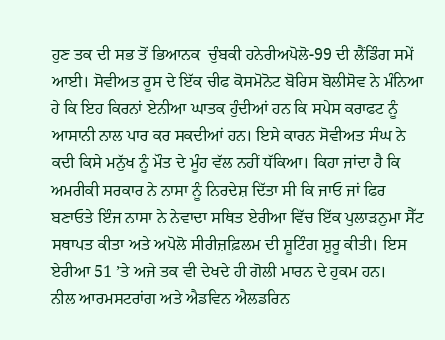ਹੁਣ ਤਕ ਦੀ ਸਭ ਤੋਂ ਭਿਆਨਕ  ਚੁੰਬਕੀ ਹਨੇਰੀਅਪੋਲੋ-99 ਦੀ ਲੈਂਡਿੰਗ ਸਮੇਂ ਆਈ। ਸੋਵੀਅਤ ਰੂਸ ਦੇ ਇੱਕ ਚੀਫ ਕੋਸਮੋਨੋਟ ਬੋਰਿਸ ਬੋਲੀਸੋਵ ਨੇ ਮੰਨਿਆ ਹੇ ਕਿ ਇਹ ਕਿਰਨਾਂ ਏਨੀਆ ਘਾਤਕ ਹੁੰਦੀਆਂ ਹਨ ਕਿ ਸਪੇਸ ਕਰਾਫਟ ਨੂੰ ਆਸਾਨੀ ਨਾਲ ਪਾਰ ਕਰ ਸਕਦੀਆਂ ਹਨ। ਇਸੇ ਕਾਰਨ ਸੋਵੀਅਤ ਸੰਘ ਨੇ ਕਦੀ ਕਿਸੇ ਮਨੁੱਖ ਨੂੰ ਮੌਤ ਦੇ ਮੂੰਹ ਵੱਲ ਨਹੀਂ ਧੱਕਿਆ। ਕਿਹਾ ਜਾਂਦਾ ਹੈ ਕਿ ਅਮਰੀਕੀ ਸਰਕਾਰ ਨੇ ਨਾਸਾ ਨੂੰ ਨਿਰਦੇਸ਼ ਦਿੱਤਾ ਸੀ ਕਿ ਜਾਓ ਜਾਂ ਫਿਰ ਬਣਾਓਤੇ ਇੰਜ ਨਾਸਾ ਨੇ ਨੇਵਾਦਾ ਸਥਿਤ ਏਰੀਆ ਵਿੱਚ ਇੱਕ ਪੁਲਾੜਨੁਮਾ ਸੈੱਟ ਸਥਾਪਤ ਕੀਤਾ ਅਤੇ ਅਪੋਲੋ ਸੀਰੀਜ਼ਫ਼ਿਲਮ ਦੀ ਸ਼ੂਟਿੰਗ ਸ਼ੁਰੂ ਕੀਤੀ। ਇਸ ਏਰੀਆ 51 ’ਤੇ ਅਜੇ ਤਕ ਵੀ ਦੇਖਦੇ ਹੀ ਗੋਲੀ ਮਾਰਨ ਦੇ ਹੁਕਮ ਹਨ।
ਨੀਲ ਆਰਮਸਟਰਾਂਗ ਅਤੇ ਐਡਵਿਨ ਐਲਡਰਿਨ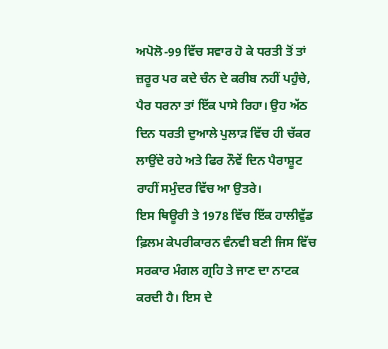ਅਪੋਲੋ-99 ਵਿੱਚ ਸਵਾਰ ਹੋ ਕੇ ਧਰਤੀ ਤੋਂ ਤਾਂ ਜ਼ਰੂਰ ਪਰ ਕਦੇ ਚੰਨ ਦੇ ਕਰੀਬ ਨਹੀਂ ਪਹੁੰਚੇ, ਪੈਰ ਧਰਨਾ ਤਾਂ ਇੱਕ ਪਾਸੇ ਰਿਹਾ। ਉਹ ਅੱਠ ਦਿਨ ਧਰਤੀ ਦੁਆਲੇ ਪੁਲਾੜ ਵਿੱਚ ਹੀ ਚੱਕਰ ਲਾਉਂਦੇ ਰਹੇ ਅਤੇ ਫਿਰ ਨੌਵੇਂ ਦਿਨ ਪੈਰਾਸ਼ੂਟ ਰਾਹੀਂ ਸਮੁੰਦਰ ਵਿੱਚ ਆ ਉਤਰੇ।
ਇਸ ਥਿਊਰੀ ਤੇ 1978 ਵਿੱਚ ਇੱਕ ਹਾਲੀਵੁੱਡ ਫ਼ਿਲਮ ਕੇਪਰੀਕਾਰਨ ਵੰਨਵੀ ਬਣੀ ਜਿਸ ਵਿੱਚ ਸਰਕਾਰ ਮੰਗਲ ਗ੍ਰਹਿ ਤੇ ਜਾਣ ਦਾ ਨਾਟਕ ਕਰਦੀ ਹੈ। ਇਸ ਦੇ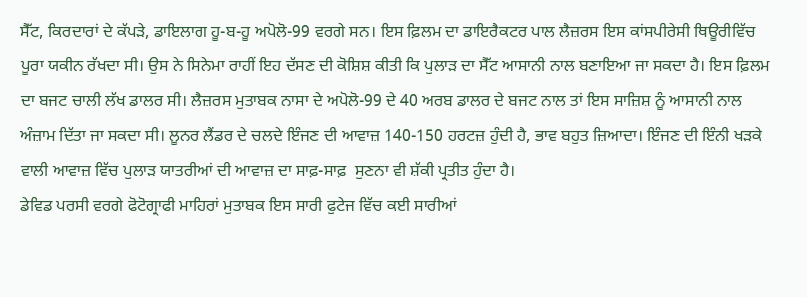ਸੈੱਟ, ਕਿਰਦਾਰਾਂ ਦੇ ਕੱਪੜੇ, ਡਾਇਲਾਗ ਹੂ-ਬ-ਹੂ ਅਪੋਲੋ-99 ਵਰਗੇ ਸਨ। ਇਸ ਫ਼ਿਲਮ ਦਾ ਡਾਇਰੈਕਟਰ ਪਾਲ ਲੈਜ਼ਰਸ ਇਸ ਕਾਂਸਪੀਰੇਸੀ ਥਿਊਰੀਵਿੱਚ ਪੂਰਾ ਯਕੀਨ ਰੱਖਦਾ ਸੀ। ਉਸ ਨੇ ਸਿਨੇਮਾ ਰਾਹੀਂ ਇਹ ਦੱਸਣ ਦੀ ਕੋਸ਼ਿਸ਼ ਕੀਤੀ ਕਿ ਪੁਲਾੜ ਦਾ ਸੈੱਟ ਆਸਾਨੀ ਨਾਲ ਬਣਾਇਆ ਜਾ ਸਕਦਾ ਹੈ। ਇਸ ਫ਼ਿਲਮ ਦਾ ਬਜਟ ਚਾਲੀ ਲੱਖ ਡਾਲਰ ਸੀ। ਲੈਜ਼ਰਸ ਮੁਤਾਬਕ ਨਾਸਾ ਦੇ ਅਪੋਲੋ-99 ਦੇ 40 ਅਰਬ ਡਾਲਰ ਦੇ ਬਜਟ ਨਾਲ ਤਾਂ ਇਸ ਸਾਜ਼ਿਸ਼ ਨੂੰ ਆਸਾਨੀ ਨਾਲ ਅੰਜ਼ਾਮ ਦਿੱਤਾ ਜਾ ਸਕਦਾ ਸੀ। ਲੂਨਰ ਲੈਂਡਰ ਦੇ ਚਲਦੇ ਇੰਜਣ ਦੀ ਆਵਾਜ਼ 140-150 ਹਰਟਜ਼ ਹੁੰਦੀ ਹੈ, ਭਾਵ ਬਹੁਤ ਜ਼ਿਆਦਾ। ਇੰਜਣ ਦੀ ਇੰਨੀ ਖੜਕੇ ਵਾਲੀ ਆਵਾਜ਼ ਵਿੱਚ ਪੁਲਾੜ ਯਾਤਰੀਆਂ ਦੀ ਆਵਾਜ਼ ਦਾ ਸਾਫ਼-ਸਾਫ਼  ਸੁਣਨਾ ਵੀ ਸ਼ੱਕੀ ਪ੍ਰਤੀਤ ਹੁੰਦਾ ਹੈ।
ਡੇਵਿਡ ਪਰਸੀ ਵਰਗੇ ਫੋਟੋਗ੍ਰਾਫੀ ਮਾਹਿਰਾਂ ਮੁਤਾਬਕ ਇਸ ਸਾਰੀ ਫੁਟੇਜ ਵਿੱਚ ਕਈ ਸਾਰੀਆਂ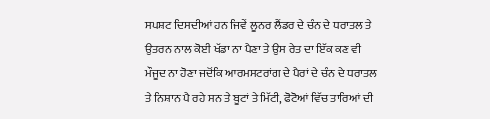ਸਪਸ਼ਟ ਦਿਸਦੀਆਂ ਹਨ ਜਿਵੇਂ ਲੂਨਰ ਲੈਂਡਰ ਦੇ ਚੰਨ ਦੇ ਧਰਾਤਲ ਤੇ ਉਤਰਨ ਨਾਲ ਕੋਈ ਖੱਡਾ ਨਾ ਪੈਣਾ ਤੇ ਉਸ ਰੇਤ ਦਾ ਇੱਕ ਕਣ ਵੀ ਮੌਜੂਦ ਨਾ ਹੋਣਾ ਜਦੋਂਕਿ ਆਰਮਸਟਰਾਂਗ ਦੇ ਪੈਰਾਂ ਦੇ ਚੰਨ ਦੇ ਧਰਾਤਲ ਤੇ ਨਿਸ਼ਾਨ ਪੈ ਰਹੇ ਸਨ ਤੇ ਬੂਟਾਂ ਤੇ ਮਿੱਟੀ, ਫੋਟੋਆਂ ਵਿੱਚ ਤਾਰਿਆਂ ਦੀ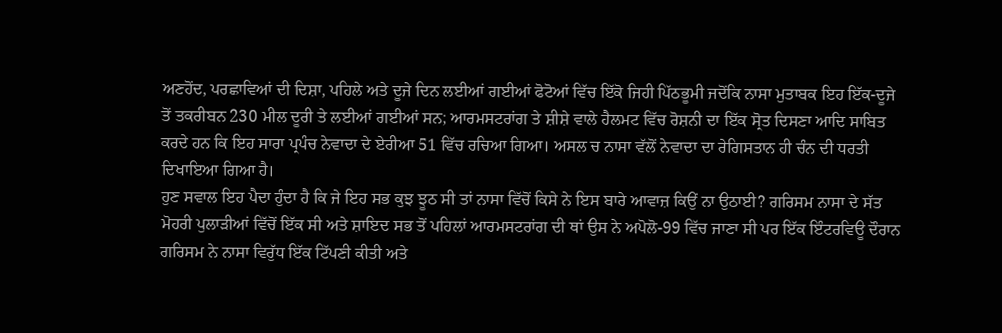ਅਣਹੋਂਦ, ਪਰਛਾਵਿਆਂ ਦੀ ਦਿਸ਼ਾ, ਪਹਿਲੇ ਅਤੇ ਦੂਜੇ ਦਿਨ ਲਈਆਂ ਗਈਆਂ ਫੋਟੋਆਂ ਵਿੱਚ ਇੱਕੋ ਜਿਹੀ ਪਿੱਠਭੂਮੀ ਜਦੋਂਕਿ ਨਾਸਾ ਮੁਤਾਬਕ ਇਹ ਇੱਕ-ਦੂਜੇ ਤੋਂ ਤਕਰੀਬਨ 230 ਮੀਲ ਦੂਰੀ ਤੇ ਲਈਆਂ ਗਈਆਂ ਸਨ; ਆਰਮਸਟਰਾਂਗ ਤੇ ਸ਼ੀਸ਼ੇ ਵਾਲੇ ਹੈਲਮਟ ਵਿੱਚ ਰੋਸ਼ਨੀ ਦਾ ਇੱਕ ਸ੍ਰੋਤ ਦਿਸਣਾ ਆਦਿ ਸਾਬਿਤ ਕਰਦੇ ਹਨ ਕਿ ਇਹ ਸਾਰਾ ਪ੍ਰਪੰਚ ਨੇਵਾਦਾ ਦੇ ਏਰੀਆ 51 ਵਿੱਚ ਰਚਿਆ ਗਿਆ। ਅਸਲ ਚ ਨਾਸਾ ਵੱਲੋਂ ਨੇਵਾਦਾ ਦਾ ਰੇਗਿਸਤਾਨ ਹੀ ਚੰਨ ਦੀ ਧਰਤੀ ਦਿਖਾਇਆ ਗਿਆ ਹੈ।
ਹੁਣ ਸਵਾਲ ਇਹ ਪੈਦਾ ਹੁੰਦਾ ਹੈ ਕਿ ਜੇ ਇਹ ਸਭ ਕੁਝ ਝੂਠ ਸੀ ਤਾਂ ਨਾਸਾ ਵਿੱਚੋਂ ਕਿਸੇ ਨੇ ਇਸ ਬਾਰੇ ਆਵਾਜ਼ ਕਿਉਂ ਨਾ ਉਠਾਈ? ਗਰਿਸਮ ਨਾਸਾ ਦੇ ਸੱਤ ਮੋਹਰੀ ਪੁਲਾੜੀਆਂ ਵਿੱਚੋਂ ਇੱਕ ਸੀ ਅਤੇ ਸ਼ਾਇਦ ਸਭ ਤੋਂ ਪਹਿਲਾਂ ਆਰਮਸਟਰਾਂਗ ਦੀ ਥਾਂ ਉਸ ਨੇ ਅਪੋਲੋ-99 ਵਿੱਚ ਜਾਣਾ ਸੀ ਪਰ ਇੱਕ ਇੰਟਰਵਿਊ ਦੌਰਾਨ ਗਰਿਸਮ ਨੇ ਨਾਸਾ ਵਿਰੁੱਧ ਇੱਕ ਟਿੱਪਣੀ ਕੀਤੀ ਅਤੇ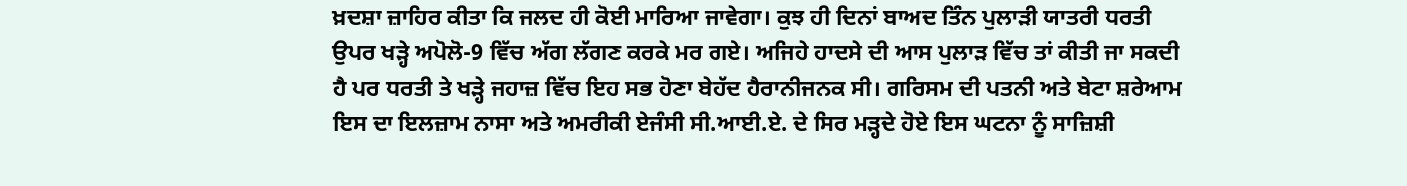ਖ਼ਦਸ਼ਾ ਜ਼ਾਹਿਰ ਕੀਤਾ ਕਿ ਜਲਦ ਹੀ ਕੋਈ ਮਾਰਿਆ ਜਾਵੇਗਾ। ਕੁਝ ਹੀ ਦਿਨਾਂ ਬਾਅਦ ਤਿੰਨ ਪੁਲਾੜੀ ਯਾਤਰੀ ਧਰਤੀ ਉਪਰ ਖੜ੍ਹੇ ਅਪੋਲੋ-9 ਵਿੱਚ ਅੱਗ ਲੱਗਣ ਕਰਕੇ ਮਰ ਗਏ। ਅਜਿਹੇ ਹਾਦਸੇ ਦੀ ਆਸ ਪੁਲਾੜ ਵਿੱਚ ਤਾਂ ਕੀਤੀ ਜਾ ਸਕਦੀ ਹੈ ਪਰ ਧਰਤੀ ਤੇ ਖੜ੍ਹੇ ਜਹਾਜ਼ ਵਿੱਚ ਇਹ ਸਭ ਹੋਣਾ ਬੇਹੱਦ ਹੈਰਾਨੀਜਨਕ ਸੀ। ਗਰਿਸਮ ਦੀ ਪਤਨੀ ਅਤੇ ਬੇਟਾ ਸ਼ਰੇਆਮ ਇਸ ਦਾ ਇਲਜ਼ਾਮ ਨਾਸਾ ਅਤੇ ਅਮਰੀਕੀ ਏਜੰਸੀ ਸੀ.ਆਈ.ਏ. ਦੇ ਸਿਰ ਮੜ੍ਹਦੇ ਹੋਏ ਇਸ ਘਟਨਾ ਨੂੰ ਸਾਜ਼ਿਸ਼ੀ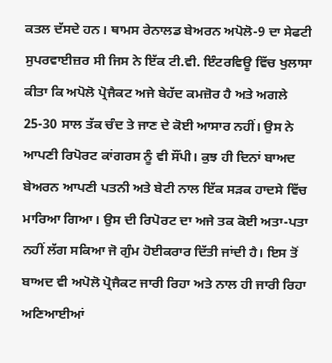ਕਤਲ ਦੱਸਦੇ ਹਨ। ਥਾਮਸ ਰੇਨਾਲਡ ਬੇਅਰਨ ਅਪੋਲੋ-9 ਦਾ ਸੇਫਟੀ ਸੁਪਰਵਾਈਜ਼ਰ ਸੀ ਜਿਸ ਨੇ ਇੱਕ ਟੀ.ਵੀ. ਇੰਟਰਵਿਊ ਵਿੱਚ ਖੁਲਾਸਾ ਕੀਤਾ ਕਿ ਅਪੋਲੋ ਪ੍ਰੋਜੈਕਟ ਅਜੇ ਬੇਹੱਦ ਕਮਜ਼ੋਰ ਹੈ ਅਤੇ ਅਗਲੇ 25-30 ਸਾਲ ਤੱਕ ਚੰਦ ਤੇ ਜਾਣ ਦੇ ਕੋਈ ਆਸਾਰ ਨਹੀਂ। ਉਸ ਨੇ ਆਪਣੀ ਰਿਪੋਰਟ ਕਾਂਗਰਸ ਨੂੰ ਵੀ ਸੌਂਪੀ। ਕੁਝ ਹੀ ਦਿਨਾਂ ਬਾਅਦ ਬੇਅਰਨ ਆਪਣੀ ਪਤਨੀ ਅਤੇ ਬੇਟੀ ਨਾਲ ਇੱਕ ਸੜਕ ਹਾਦਸੇ ਵਿੱਚ ਮਾਰਿਆ ਗਿਆ। ਉਸ ਦੀ ਰਿਪੋਰਟ ਦਾ ਅਜੇ ਤਕ ਕੋਈ ਅਤਾ-ਪਤਾ ਨਹੀਂ ਲੱਗ ਸਕਿਆ ਜੋ ਗੁੰਮ ਹੋਈਕਰਾਰ ਦਿੱਤੀ ਜਾਂਦੀ ਹੈ। ਇਸ ਤੋਂ ਬਾਅਦ ਵੀ ਅਪੋਲੋ ਪ੍ਰੋਜੈਕਟ ਜਾਰੀ ਰਿਹਾ ਅਤੇ ਨਾਲ ਹੀ ਜਾਰੀ ਰਿਹਾ ਅਣਿਆਈਆਂ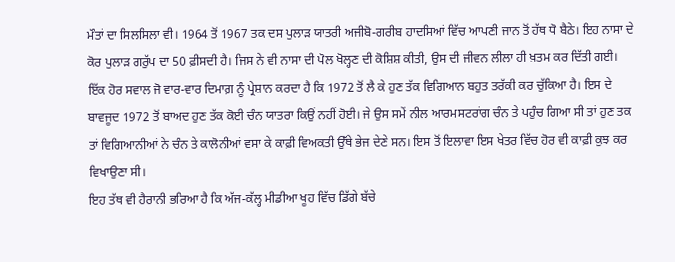ਮੌਤਾਂ ਦਾ ਸਿਲਸਿਲਾ ਵੀ। 1964 ਤੋਂ 1967 ਤਕ ਦਸ ਪੁਲਾੜ ਯਾਤਰੀ ਅਜੀਬੋ-ਗਰੀਬ ਹਾਦਸਿਆਂ ਵਿੱਚ ਆਪਣੀ ਜਾਨ ਤੋਂ ਹੱਥ ਧੋ ਬੈਠੇ। ਇਹ ਨਾਸਾ ਦੇ ਕੋਰ ਪੁਲਾੜ ਗਰੁੱਪ ਦਾ 50 ਫ਼ੀਸਦੀ ਹੈ। ਜਿਸ ਨੇ ਵੀ ਨਾਸਾ ਦੀ ਪੋਲ ਖੋਲ੍ਹਣ ਦੀ ਕੋਸ਼ਿਸ਼ ਕੀਤੀ, ਉਸ ਦੀ ਜੀਵਨ ਲੀਲਾ ਹੀ ਖ਼ਤਮ ਕਰ ਦਿੱਤੀ ਗਈ।
ਇੱਕ ਹੋਰ ਸਵਾਲ ਜੋ ਵਾਰ-ਵਾਰ ਦਿਮਾਗ਼ ਨੂੰ ਪ੍ਰੇਸ਼ਾਨ ਕਰਦਾ ਹੈ ਕਿ 1972 ਤੋਂ ਲੈ ਕੇ ਹੁਣ ਤੱਕ ਵਿਗਿਆਨ ਬਹੁਤ ਤਰੱਕੀ ਕਰ ਚੁੱਕਿਆ ਹੈ। ਇਸ ਦੇ ਬਾਵਜੂਦ 1972 ਤੋਂ ਬਾਅਦ ਹੁਣ ਤੱਕ ਕੋਈ ਚੰਨ ਯਾਤਰਾ ਕਿਉਂ ਨਹੀਂ ਹੋਈ। ਜੇ ਉਸ ਸਮੇਂ ਨੀਲ ਆਰਮਸਟਰਾਂਗ ਚੰਨ ਤੇ ਪਹੁੰਚ ਗਿਆ ਸੀ ਤਾਂ ਹੁਣ ਤਕ ਤਾਂ ਵਿਗਿਆਨੀਆਂ ਨੇ ਚੰਨ ਤੇ ਕਾਲੋਨੀਆਂ ਵਸਾ ਕੇ ਕਾਫ਼ੀ ਵਿਅਕਤੀ ਉੱਥੇ ਭੇਜ ਦੇਣੇ ਸਨ। ਇਸ ਤੋਂ ਇਲਾਵਾ ਇਸ ਖੇਤਰ ਵਿੱਚ ਹੋਰ ਵੀ ਕਾਫ਼ੀ ਕੁਝ ਕਰ ਵਿਖਾਉਣਾ ਸੀ।
ਇਹ ਤੱਥ ਵੀ ਹੈਰਾਨੀ ਭਰਿਆ ਹੈ ਕਿ ਅੱਜ-ਕੱਲ੍ਹ ਮੀਡੀਆ ਖੂਹ ਵਿੱਚ ਡਿੱਗੇ ਬੱਚੇ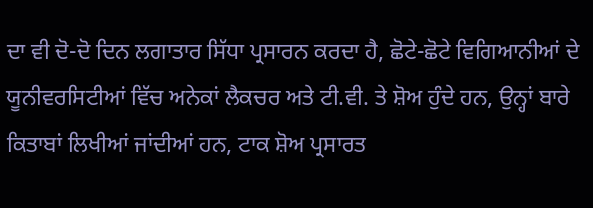ਦਾ ਵੀ ਦੋ-ਦੋ ਦਿਨ ਲਗਾਤਾਰ ਸਿੱਧਾ ਪ੍ਰਸਾਰਨ ਕਰਦਾ ਹੈ, ਛੋਟੇ-ਛੋਟੇ ਵਿਗਿਆਨੀਆਂ ਦੇ ਯੂਨੀਵਰਸਿਟੀਆਂ ਵਿੱਚ ਅਨੇਕਾਂ ਲੈਕਚਰ ਅਤੇ ਟੀ.ਵੀ. ਤੇ ਸ਼ੋਅ ਹੁੰਦੇ ਹਨ, ਉਨ੍ਹਾਂ ਬਾਰੇ ਕਿਤਾਬਾਂ ਲਿਖੀਆਂ ਜਾਂਦੀਆਂ ਹਨ, ਟਾਕ ਸ਼ੋਅ ਪ੍ਰਸਾਰਤ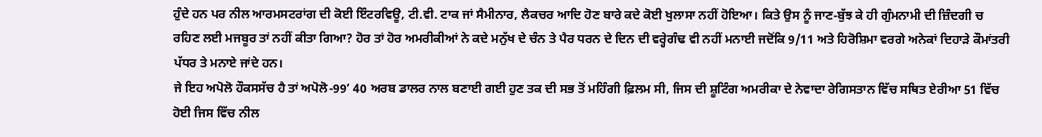ਹੁੰਦੇ ਹਨ ਪਰ ਨੀਲ ਆਰਮਸਟਰਾਂਗ ਦੀ ਕੋਈ ਇੰਟਰਵਿਊ, ਟੀ.ਵੀ. ਟਾਕ ਜਾਂ ਸੈਮੀਨਾਰ, ਲੈਕਚਰ ਆਦਿ ਹੋਣ ਬਾਰੇ ਕਦੇ ਕੋਈ ਖੁਲਾਸਾ ਨਹੀਂ ਹੋਇਆ। ਕਿਤੇ ਉਸ ਨੂੰ ਜਾਣ-ਬੁੱਝ ਕੇ ਹੀ ਗੁੰਮਨਾਮੀ ਦੀ ਜ਼ਿੰਦਗੀ ਚ ਰਹਿਣ ਲਈ ਮਜਬੂਰ ਤਾਂ ਨਹੀਂ ਕੀਤਾ ਗਿਆ? ਹੋਰ ਤਾਂ ਹੋਰ ਅਮਰੀਕੀਆਂ ਨੇ ਕਦੇ ਮਨੁੱਖ ਦੇ ਚੰਨ ਤੇ ਪੈਰ ਧਰਨ ਦੇ ਦਿਨ ਦੀ ਵਰ੍ਹੇਗੰਢ ਵੀ ਨਹੀਂ ਮਨਾਈ ਜਦੋਂਕਿ 9/11 ਅਤੇ ਹਿਰੋਸ਼ਿਮਾ ਵਰਗੇ ਅਨੇਕਾਂ ਦਿਹਾੜੇ ਕੌਮਾਂਤਰੀ ਪੱਧਰ ਤੇ ਮਨਾਏ ਜਾਂਦੇ ਹਨ।
ਜੇ ਇਹ ਅਪੋਲੋ ਹੌਕਸਸੱਚ ਹੈ ਤਾਂ ਅਪੋਲੋ-99’ 40 ਅਰਬ ਡਾਲਰ ਨਾਲ ਬਣਾਈ ਗਈ ਹੁਣ ਤਕ ਦੀ ਸਭ ਤੋਂ ਮਹਿੰਗੀ ਫ਼ਿਲਮ ਸੀ, ਜਿਸ ਦੀ ਸ਼ੂਟਿੰਗ ਅਮਰੀਕਾ ਦੇ ਨੇਵਾਦਾ ਰੇਗਿਸਤਾਨ ਵਿੱਚ ਸਥਿਤ ਏਰੀਆ 51 ਵਿੱਚ ਹੋਈ ਜਿਸ ਵਿੱਚ ਨੀਲ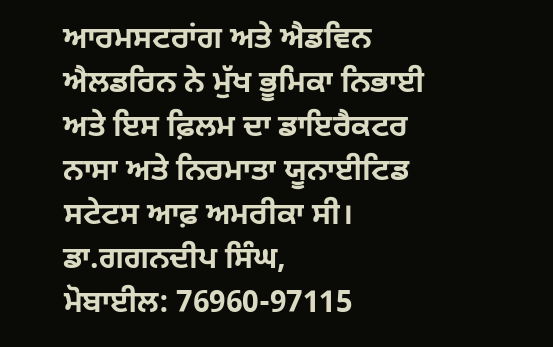ਆਰਮਸਟਰਾਂਗ ਅਤੇ ਐਡਵਿਨ ਐਲਡਰਿਨ ਨੇ ਮੁੱਖ ਭੂਮਿਕਾ ਨਿਭਾਈ ਅਤੇ ਇਸ ਫ਼ਿਲਮ ਦਾ ਡਾਇਰੈਕਟਰ ਨਾਸਾ ਅਤੇ ਨਿਰਮਾਤਾ ਯੂਨਾਈਟਿਡ ਸਟੇਟਸ ਆਫ਼ ਅਮਰੀਕਾ ਸੀ।
ਡਾ.ਗਗਨਦੀਪ ਸਿੰਘ,
ਮੋਬਾਈਲ: 76960-97115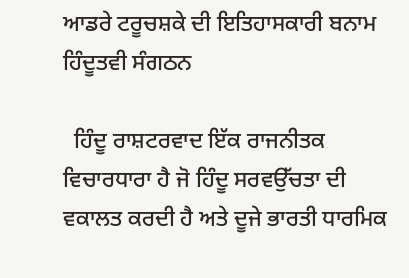ਆਡਰੇ ਟਰੂਚਸ਼ਕੇ ਦੀ ਇਤਿਹਾਸਕਾਰੀ ਬਨਾਮ ਹਿੰਦੂਤਵੀ ਸੰਗਠਨ

  ਹਿੰਦੂ ਰਾਸ਼ਟਰਵਾਦ ਇੱਕ ਰਾਜਨੀਤਕ ਵਿਚਾਰਧਾਰਾ ਹੈ ਜੋ ਹਿੰਦੂ ਸਰਵਉੱਚਤਾ ਦੀ ਵਕਾਲਤ ਕਰਦੀ ਹੈ ਅਤੇ ਦੂਜੇ ਭਾਰਤੀ ਧਾਰਮਿਕ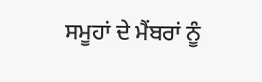ਸਮੂਹਾਂ ਦੇ ਮੈਂਬਰਾਂ ਨੂੰ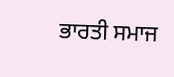ਭਾਰਤੀ ਸਮਾਜ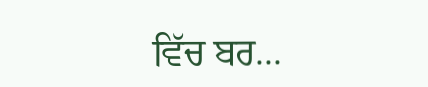ਵਿੱਚ ਬਰ...